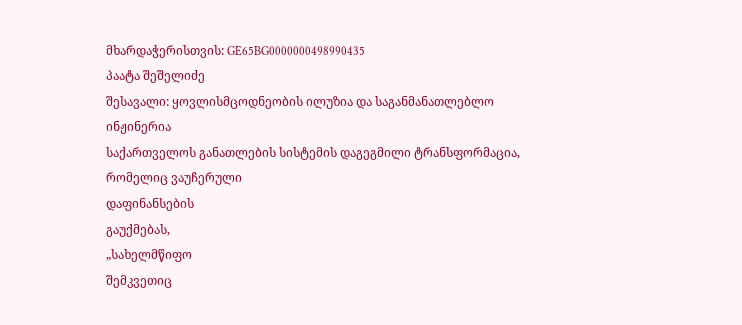მხარდაჭერისთვის: GE65BG0000000498990435
პაატა შეშელიძე
შესავალი: ყოვლისმცოდნეობის ილუზია და საგანმანათლებლო
ინჟინერია
საქართველოს განათლების სისტემის დაგეგმილი ტრანსფორმაცია, რომელიც ვაუჩერული
დაფინანსების
გაუქმებას,
„სახელმწიფო
შემკვეთიც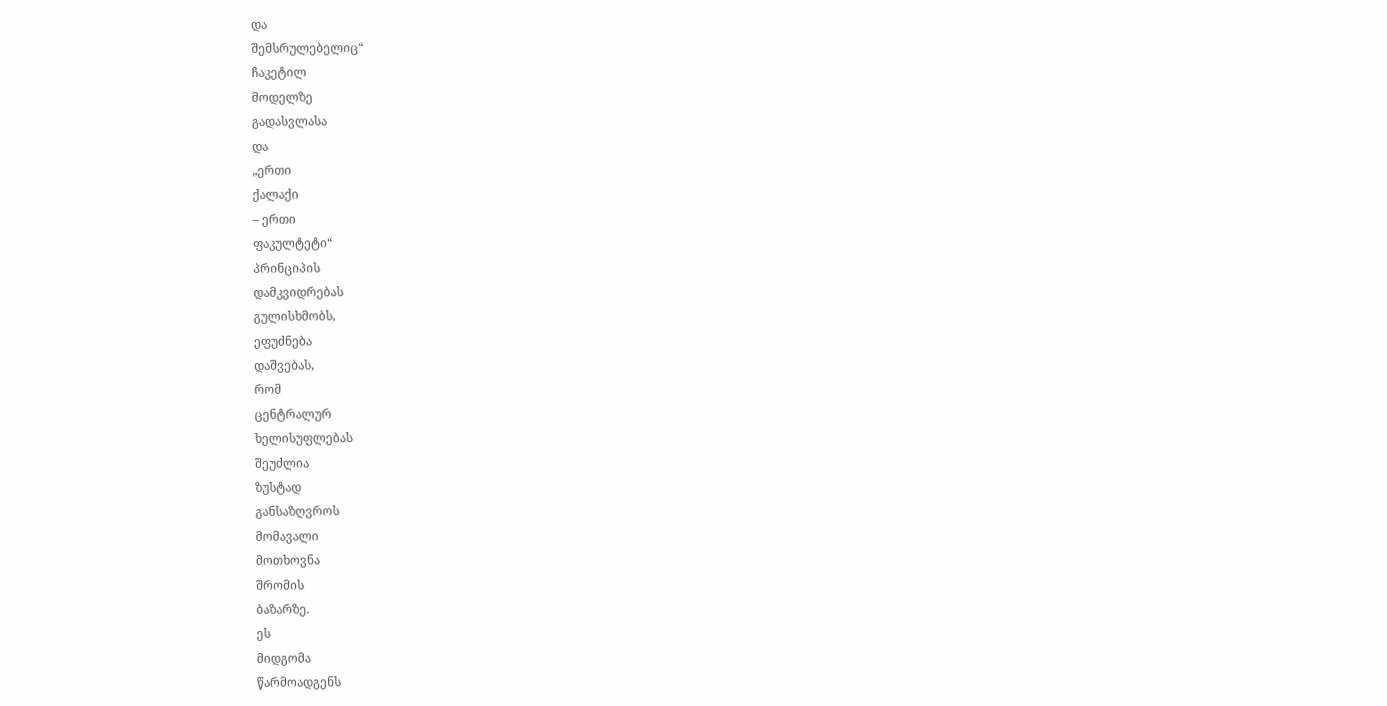და
შემსრულებელიც“
ჩაკეტილ
მოდელზე
გადასვლასა
და
„ერთი
ქალაქი
– ერთი
ფაკულტეტი“
პრინციპის
დამკვიდრებას
გულისხმობს,
ეფუძნება
დაშვებას,
რომ
ცენტრალურ
ხელისუფლებას
შეუძლია
ზუსტად
განსაზღვროს
მომავალი
მოთხოვნა
შრომის
ბაზარზე.
ეს
მიდგომა
წარმოადგენს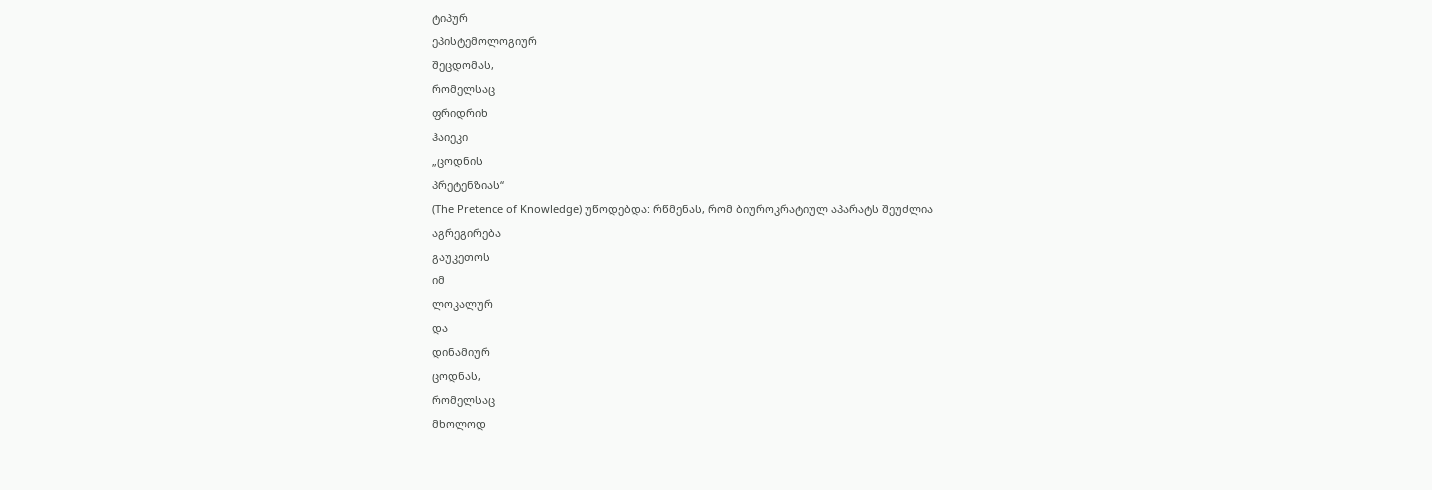ტიპურ
ეპისტემოლოგიურ
შეცდომას,
რომელსაც
ფრიდრიხ
ჰაიეკი
„ცოდნის
პრეტენზიას“
(The Pretence of Knowledge) უწოდებდა: რწმენას, რომ ბიუროკრატიულ აპარატს შეუძლია
აგრეგირება
გაუკეთოს
იმ
ლოკალურ
და
დინამიურ
ცოდნას,
რომელსაც
მხოლოდ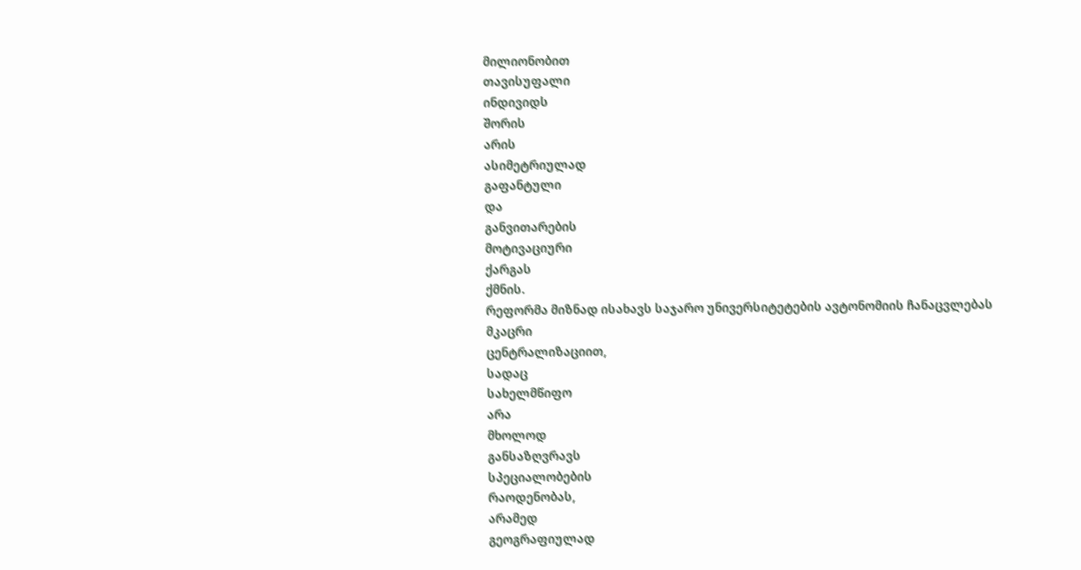მილიონობით
თავისუფალი
ინდივიდს
შორის
არის
ასიმეტრიულად
გაფანტული
და
განვითარების
მოტივაციური
ქარგას
ქმნის.
რეფორმა მიზნად ისახავს საჯარო უნივერსიტეტების ავტონომიის ჩანაცვლებას
მკაცრი
ცენტრალიზაციით,
სადაც
სახელმწიფო
არა
მხოლოდ
განსაზღვრავს
სპეციალობების
რაოდენობას,
არამედ
გეოგრაფიულად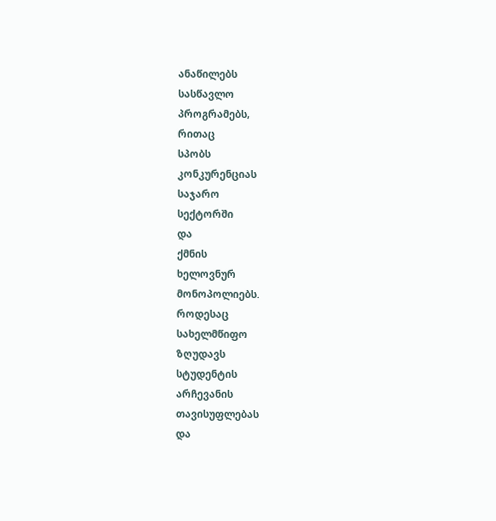ანაწილებს
სასწავლო
პროგრამებს,
რითაც
სპობს
კონკურენციას
საჯარო
სექტორში
და
ქმნის
ხელოვნურ
მონოპოლიებს.
როდესაც
სახელმწიფო
ზღუდავს
სტუდენტის
არჩევანის
თავისუფლებას
და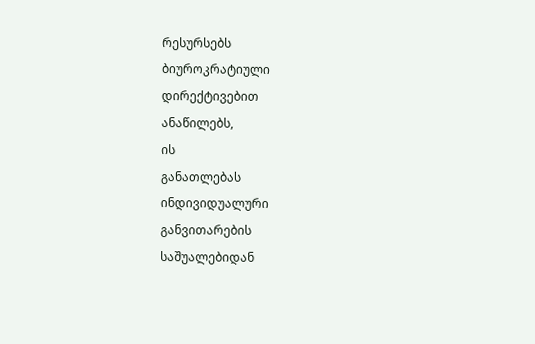რესურსებს
ბიუროკრატიული
დირექტივებით
ანაწილებს,
ის
განათლებას
ინდივიდუალური
განვითარების
საშუალებიდან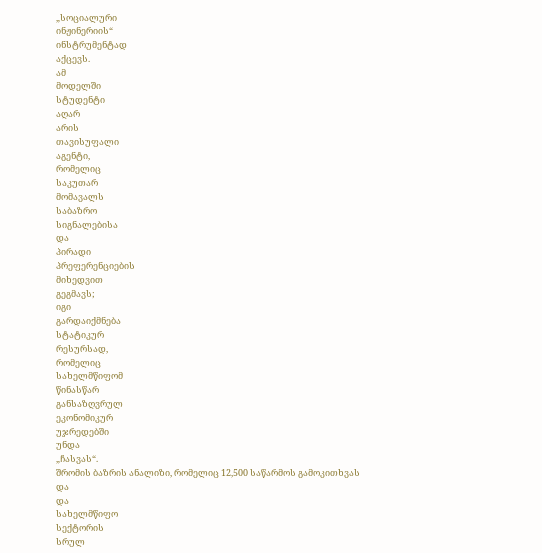„სოციალური
ინჟინერიის“
ინსტრუმენტად
აქცევს.
ამ
მოდელში
სტუდენტი
აღარ
არის
თავისუფალი
აგენტი,
რომელიც
საკუთარ
მომავალს
საბაზრო
სიგნალებისა
და
პირადი
პრეფერენციების
მიხედვით
გეგმავს;
იგი
გარდაიქმნება
სტატიკურ
რესურსად,
რომელიც
სახელმწიფომ
წინასწარ
განსაზღვრულ
ეკონომიკურ
უჯრედებში
უნდა
„ჩასვას“.
შრომის ბაზრის ანალიზი, რომელიც 12,500 საწარმოს გამოკითხვას
და
და
სახელმწიფო
სექტორის
სრულ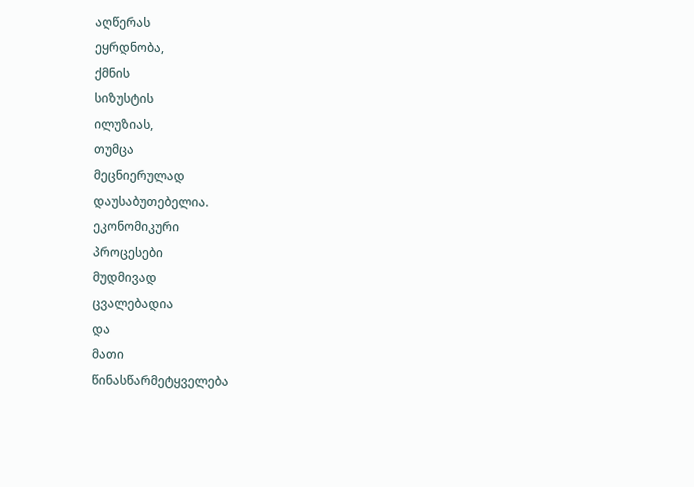აღწერას
ეყრდნობა,
ქმნის
სიზუსტის
ილუზიას,
თუმცა
მეცნიერულად
დაუსაბუთებელია.
ეკონომიკური
პროცესები
მუდმივად
ცვალებადია
და
მათი
წინასწარმეტყველება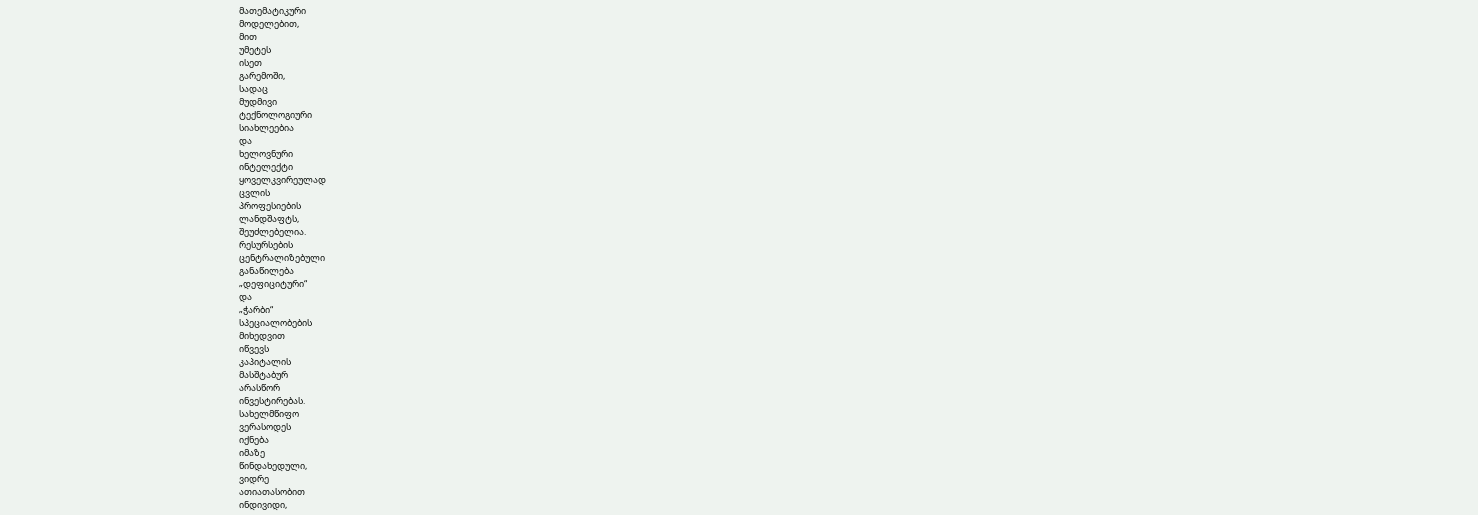მათემატიკური
მოდელებით,
მით
უმეტეს
ისეთ
გარემოში,
სადაც
მუდმივი
ტექნოლოგიური
სიახლეებია
და
ხელოვნური
ინტელექტი
ყოველკვირეულად
ცვლის
პროფესიების
ლანდშაფტს,
შეუძლებელია.
რესურსების
ცენტრალიზებული
განაწილება
„დეფიციტური“
და
„ჭარბი“
სპეციალობების
მიხედვით
იწვევს
კაპიტალის
მასშტაბურ
არასწორ
ინვესტირებას.
სახელმწიფო
ვერასოდეს
იქნება
იმაზე
წინდახედული,
ვიდრე
ათიათასობით
ინდივიდი,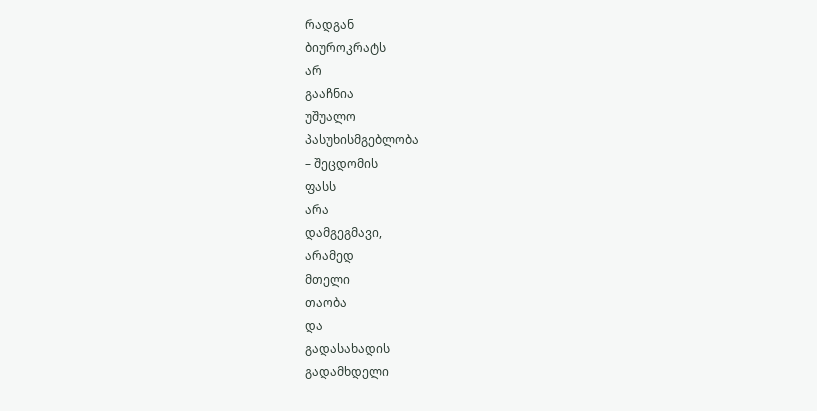რადგან
ბიუროკრატს
არ
გააჩნია
უშუალო
პასუხისმგებლობა
– შეცდომის
ფასს
არა
დამგეგმავი,
არამედ
მთელი
თაობა
და
გადასახადის
გადამხდელი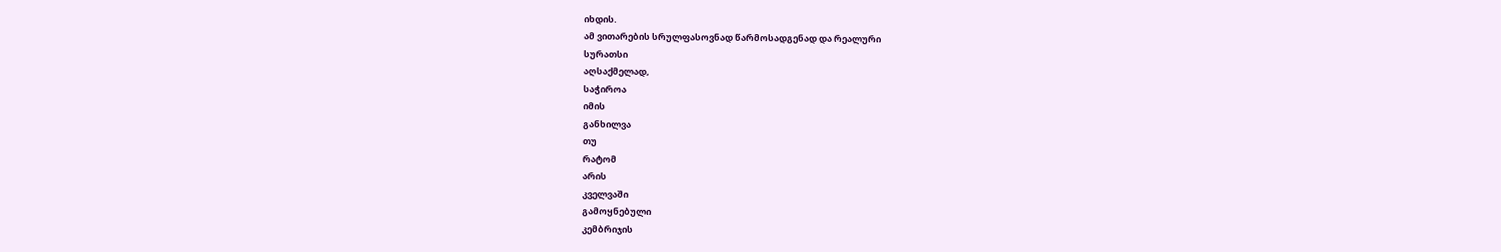იხდის.
ამ ვითარების სრულფასოვნად წარმოსადგენად და რეალური
სურათსი
აღსაქმელად,
საჭიროა
იმის
განხილვა
თუ
რატომ
არის
კველვაში
გამოყნებული
კემბრიჯის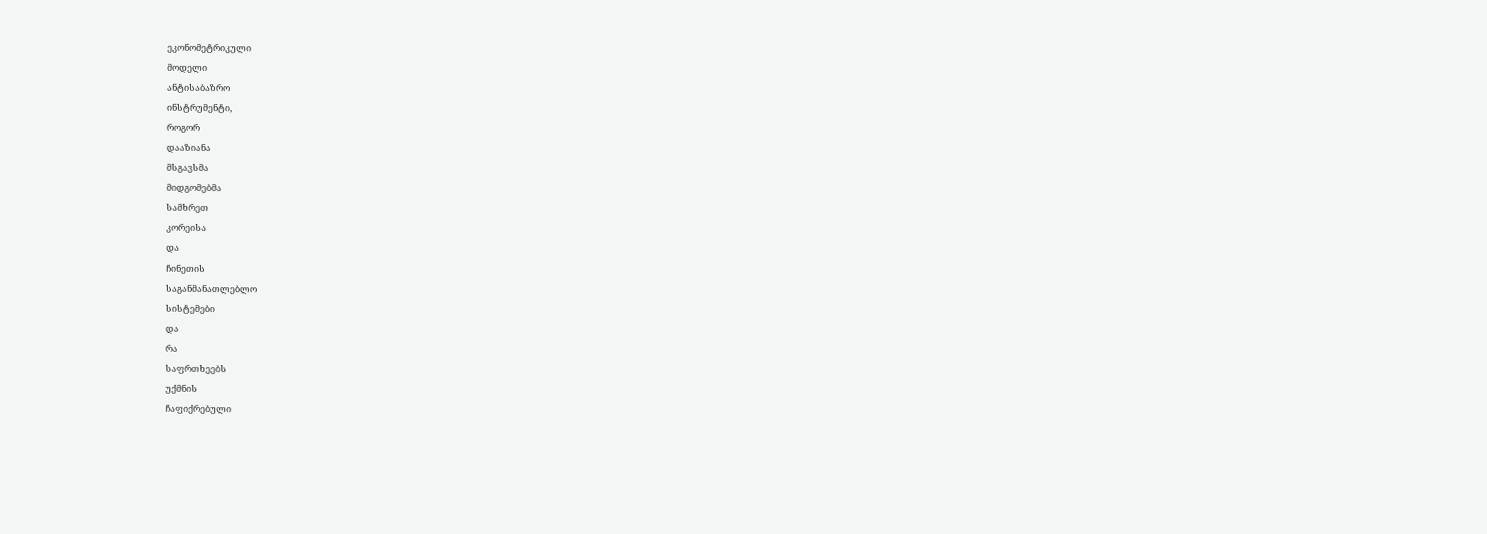ეკონომეტრიკული
მოდელი
ანტისაბაზრო
ინსტრუმენტი,
როგორ
დააზიანა
მსგავსმა
მიდგომებმა
სამხრეთ
კორეისა
და
ჩინეთის
საგანმანათლებლო
სისტემები
და
რა
საფრთხეებს
უქმნის
ჩაფიქრებული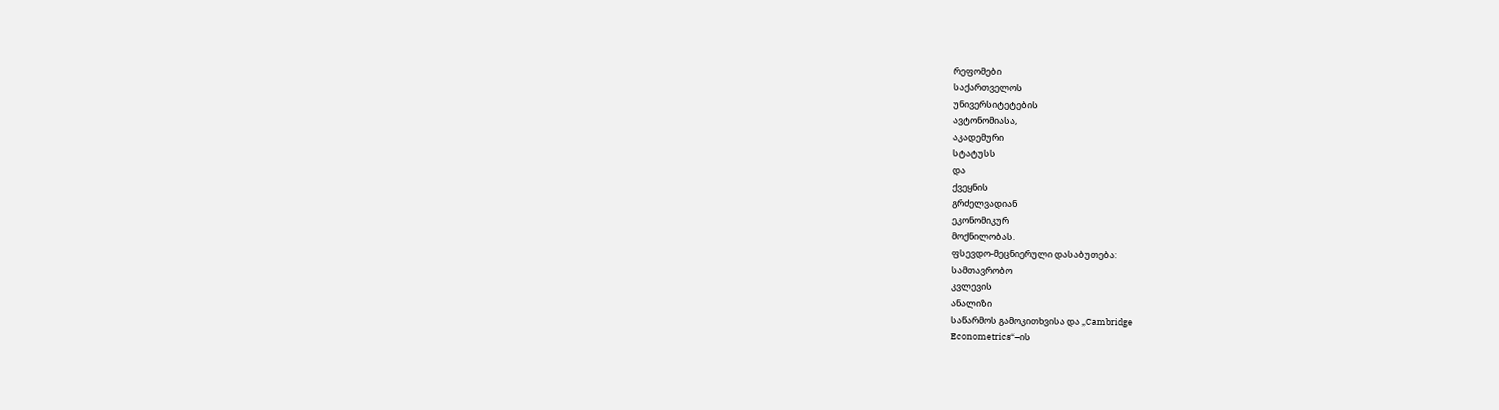რეფომები
საქართველოს
უნივერსიტეტების
ავტონომიასა,
აკადემური
სტატუსს
და
ქვეყნის
გრძელვადიან
ეკონომიკურ
მოქნილობას.
ფსევდო-მეცნიერული დასაბუთება:
სამთავრობო
კვლევის
ანალიზი
საწარმოს გამოკითხვისა და „Cambridge
Econometrics“–ის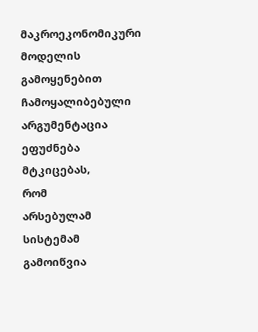მაკროეკონომიკური მოდელის გამოყენებით ჩამოყალიბებული არგუმენტაცია ეფუძნება
მტკიცებას,
რომ
არსებულამ
სისტემამ
გამოიწვია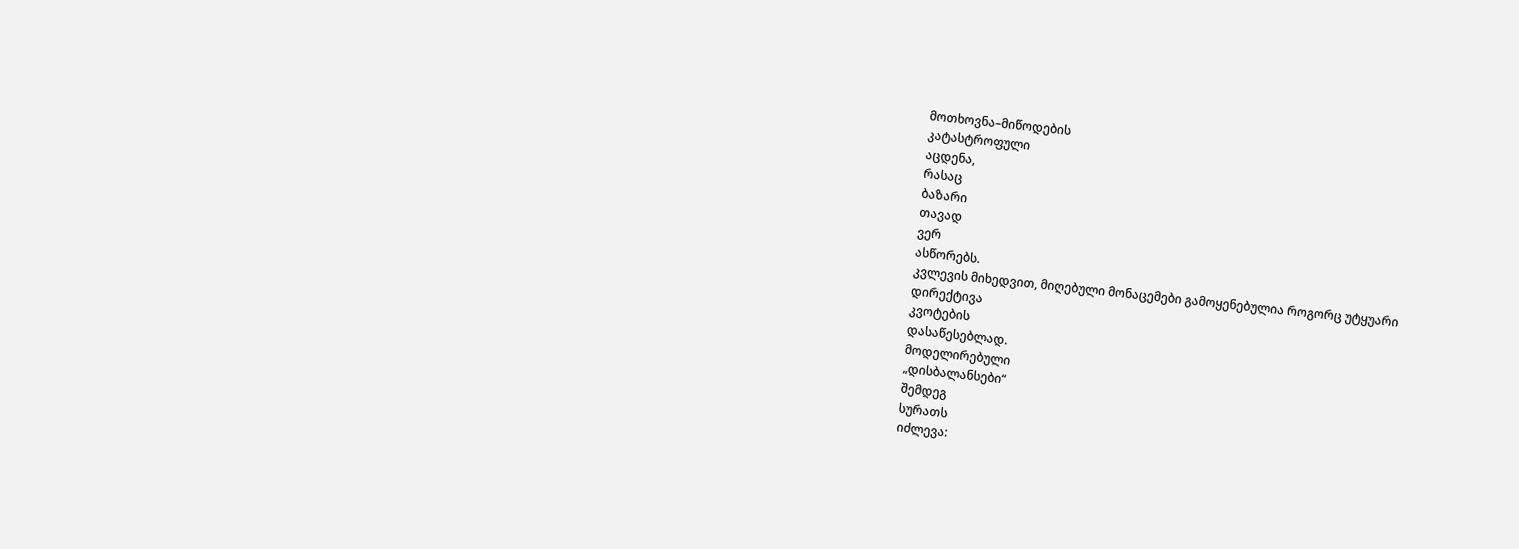მოთხოვნა–მიწოდების
კატასტროფული
აცდენა,
რასაც
ბაზარი
თავად
ვერ
ასწორებს.
კვლევის მიხედვით, მიღებული მონაცემები გამოყენებულია როგორც უტყუარი
დირექტივა
კვოტების
დასაწესებლად.
მოდელირებული
„დისბალანსები“
შემდეგ
სურათს
იძლევა: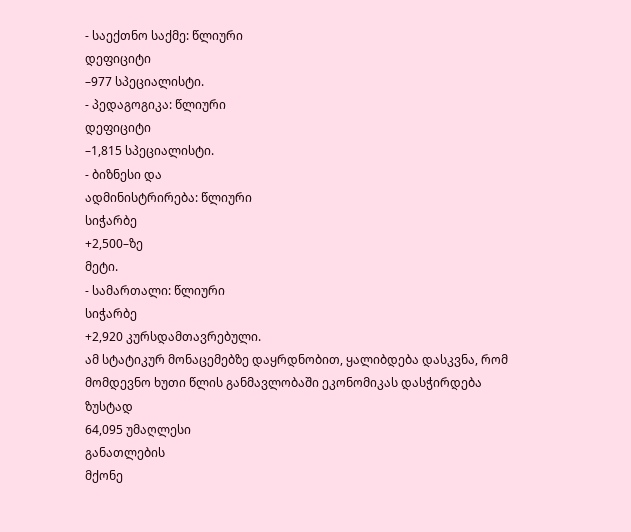- საექთნო საქმე: წლიური
დეფიციტი
–977 სპეციალისტი.
- პედაგოგიკა: წლიური
დეფიციტი
–1,815 სპეციალისტი.
- ბიზნესი და
ადმინისტრირება: წლიური
სიჭარბე
+2,500–ზე
მეტი.
- სამართალი: წლიური
სიჭარბე
+2,920 კურსდამთავრებული.
ამ სტატიკურ მონაცემებზე დაყრდნობით, ყალიბდება დასკვნა, რომ მომდევნო ხუთი წლის განმავლობაში ეკონომიკას დასჭირდება
ზუსტად
64,095 უმაღლესი
განათლების
მქონე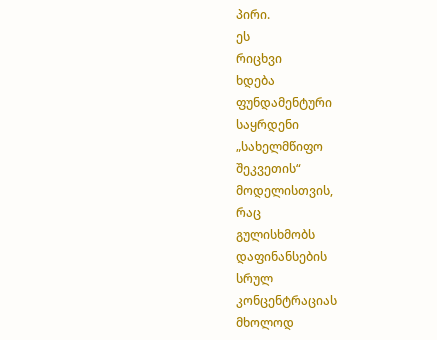პირი.
ეს
რიცხვი
ხდება
ფუნდამენტური
საყრდენი
„სახელმწიფო
შეკვეთის“
მოდელისთვის,
რაც
გულისხმობს
დაფინანსების
სრულ
კონცენტრაციას
მხოლოდ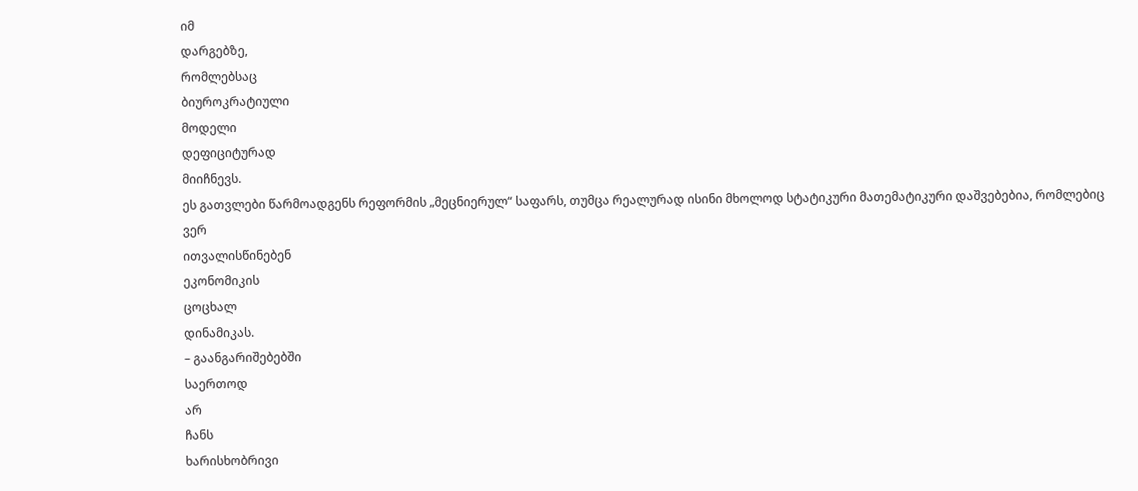იმ
დარგებზე,
რომლებსაც
ბიუროკრატიული
მოდელი
დეფიციტურად
მიიჩნევს.
ეს გათვლები წარმოადგენს რეფორმის „მეცნიერულ“ საფარს, თუმცა რეალურად ისინი მხოლოდ სტატიკური მათემატიკური დაშვებებია, რომლებიც
ვერ
ითვალისწინებენ
ეკონომიკის
ცოცხალ
დინამიკას.
– გაანგარიშებებში
საერთოდ
არ
ჩანს
ხარისხობრივი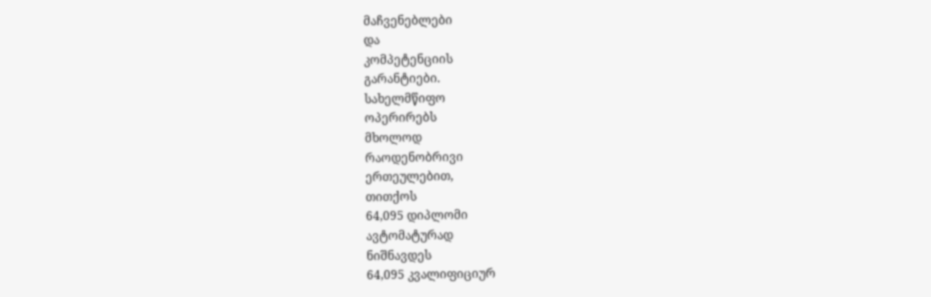მაჩვენებლები
და
კომპეტენციის
გარანტიები.
სახელმწიფო
ოპერირებს
მხოლოდ
რაოდენობრივი
ერთეულებით,
თითქოს
64,095 დიპლომი
ავტომატურად
ნიშნავდეს
64,095 კვალიფიციურ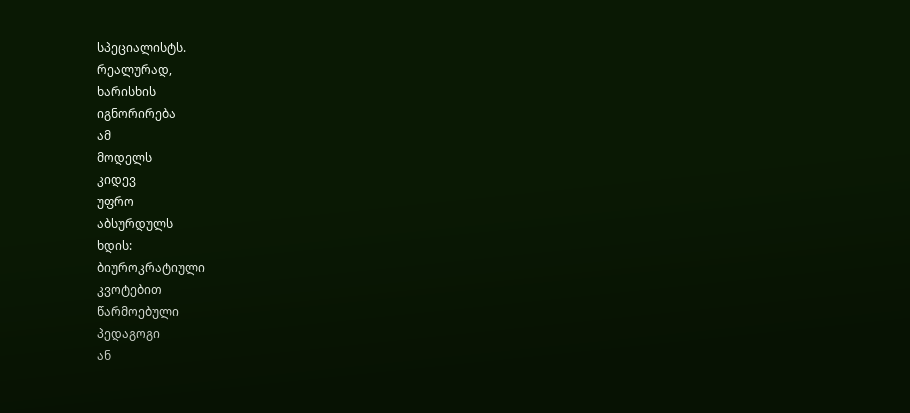სპეციალისტს.
რეალურად,
ხარისხის
იგნორირება
ამ
მოდელს
კიდევ
უფრო
აბსურდულს
ხდის:
ბიუროკრატიული
კვოტებით
წარმოებული
პედაგოგი
ან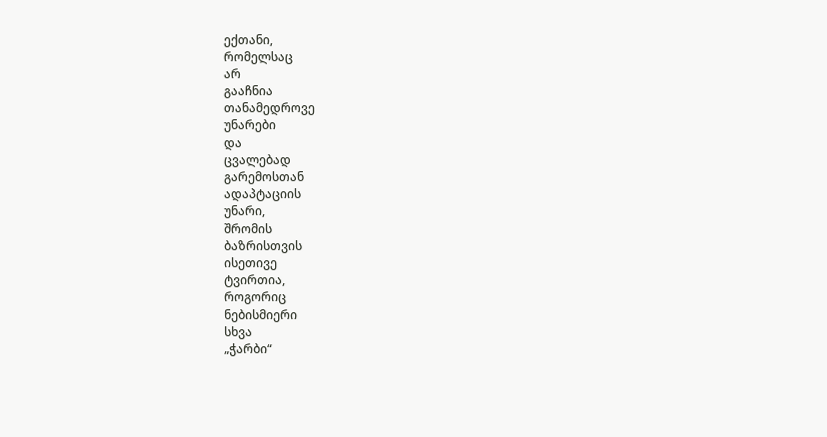ექთანი,
რომელსაც
არ
გააჩნია
თანამედროვე
უნარები
და
ცვალებად
გარემოსთან
ადაპტაციის
უნარი,
შრომის
ბაზრისთვის
ისეთივე
ტვირთია,
როგორიც
ნებისმიერი
სხვა
„ჭარბი“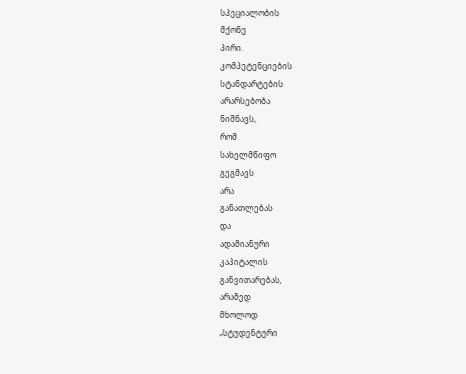სპეციალობის
მქონე
პირი.
კომპეტენციების
სტანდარტების
არარსებობა
ნიშნავს,
რომ
სახელმწიფო
გეგმავს
არა
განათლებას
და
ადამიანური
კაპიტალის
განვითარებას,
არამედ
მხოლოდ
„სტუდენტური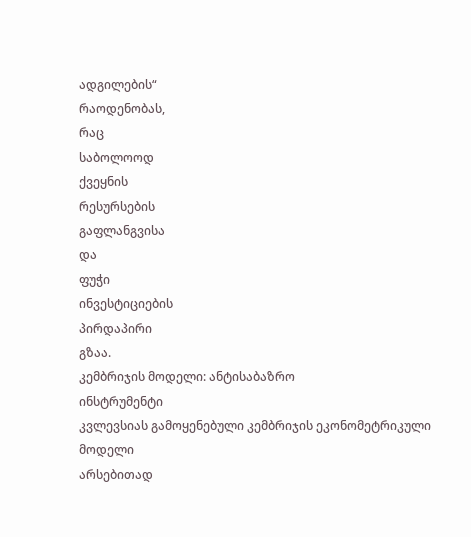ადგილების“
რაოდენობას,
რაც
საბოლოოდ
ქვეყნის
რესურსების
გაფლანგვისა
და
ფუჭი
ინვესტიციების
პირდაპირი
გზაა.
კემბრიჯის მოდელი: ანტისაბაზრო
ინსტრუმენტი
კვლევსიას გამოყენებული კემბრიჯის ეკონომეტრიკული
მოდელი
არსებითად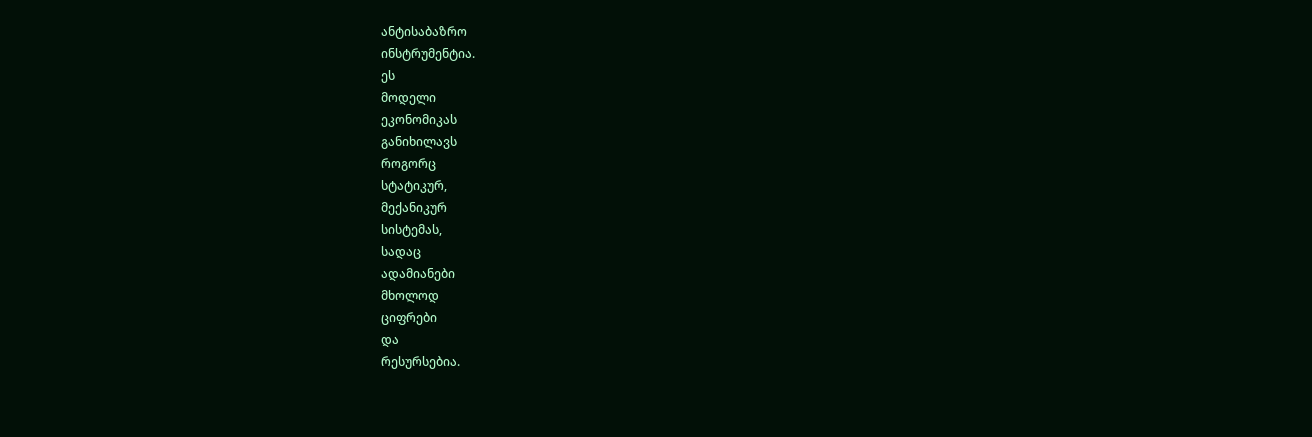ანტისაბაზრო
ინსტრუმენტია.
ეს
მოდელი
ეკონომიკას
განიხილავს
როგორც
სტატიკურ,
მექანიკურ
სისტემას,
სადაც
ადამიანები
მხოლოდ
ციფრები
და
რესურსებია.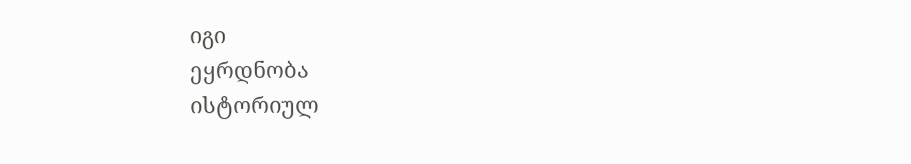იგი
ეყრდნობა
ისტორიულ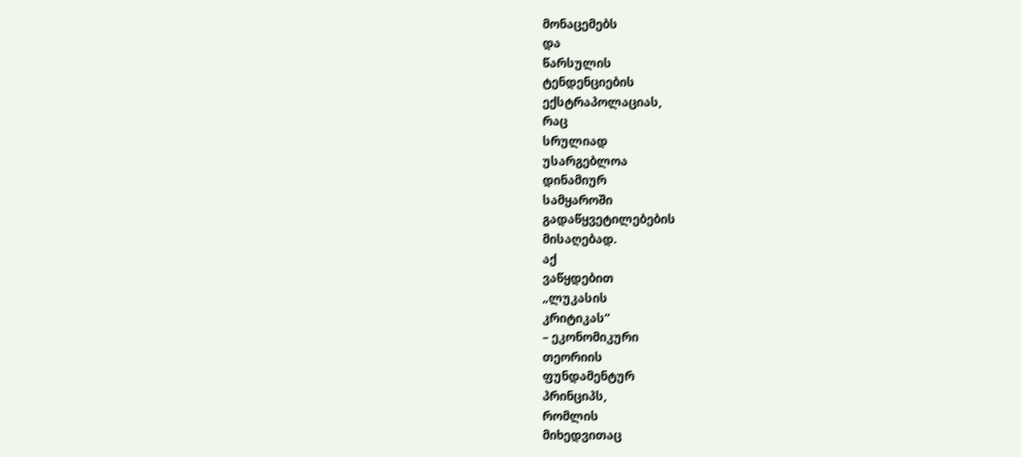მონაცემებს
და
წარსულის
ტენდენციების
ექსტრაპოლაციას,
რაც
სრულიად
უსარგებლოა
დინამიურ
სამყაროში
გადაწყვეტილებების
მისაღებად.
აქ
ვაწყდებით
„ლუკასის
კრიტიკას“
– ეკონომიკური
თეორიის
ფუნდამენტურ
პრინციპს,
რომლის
მიხედვითაც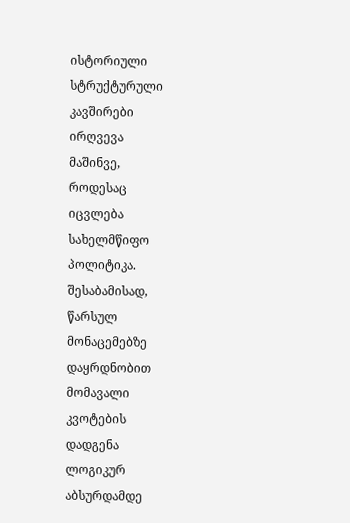ისტორიული
სტრუქტურული
კავშირები
ირღვევა
მაშინვე,
როდესაც
იცვლება
სახელმწიფო
პოლიტიკა.
შესაბამისად,
წარსულ
მონაცემებზე
დაყრდნობით
მომავალი
კვოტების
დადგენა
ლოგიკურ
აბსურდამდე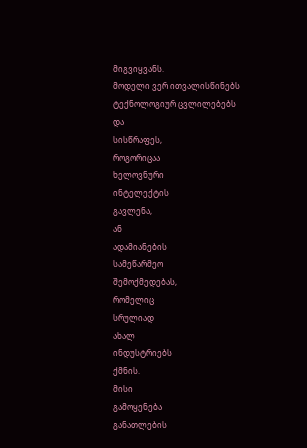მიგვიყვანს.
მოდელი ვერ ითვალისწინებს ტექნოლოგიურ ცვლილებებს
და
სისწრაფეს,
როგორიცაა
ხელოვნური
ინტელექტის
გავლენა,
ან
ადამიანების
სამეწარმეო
შემოქმედებას,
რომელიც
სრულიად
ახალ
ინდუსტრიებს
ქმნის.
მისი
გამოყენება
განათლების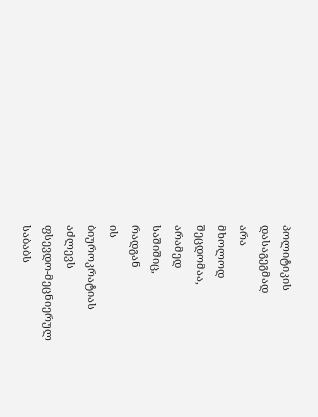პოლიტიკის
დასაგეგმად
არა
მხოლოდ
შეცდომაა,
არამედ
საშიშიც,
რადგან
ის
ბიუროკრატიას
აძლევს
ფსევდო-მეცნიერულ
საბაბს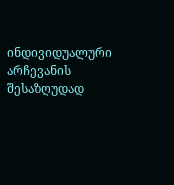ინდივიდუალური
არჩევანის
შესაზღუდად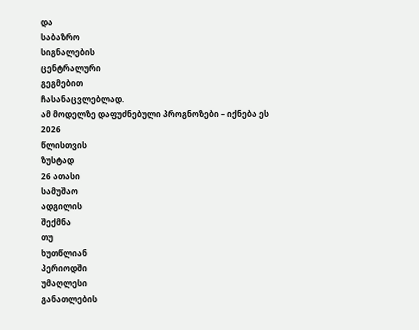და
საბაზრო
სიგნალების
ცენტრალური
გეგმებით
ჩასანაცვლებლად.
ამ მოდელზე დაფუძნებული პროგნოზები – იქნება ეს 2026
წლისთვის
ზუსტად
26 ათასი
სამუშაო
ადგილის
შექმნა
თუ
ხუთწლიან
პერიოდში
უმაღლესი
განათლების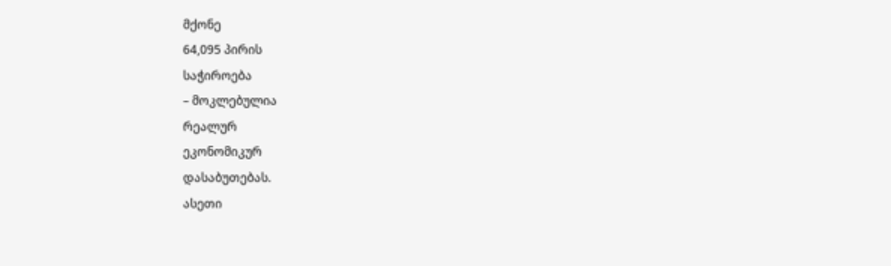მქონე
64,095 პირის
საჭიროება
– მოკლებულია
რეალურ
ეკონომიკურ
დასაბუთებას.
ასეთი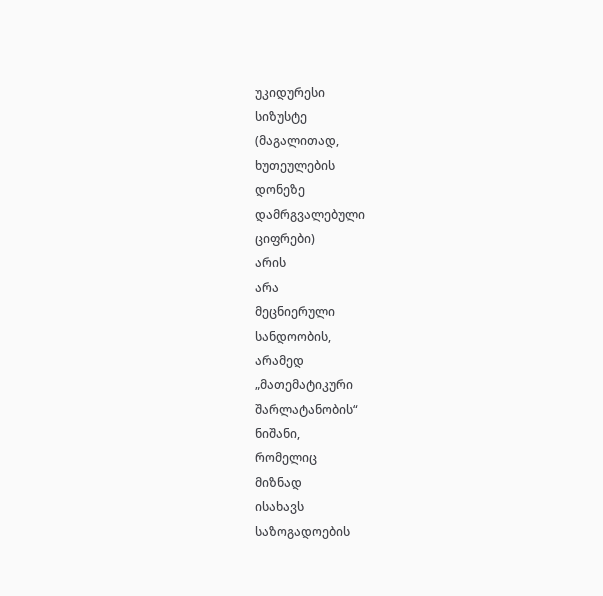უკიდურესი
სიზუსტე
(მაგალითად,
ხუთეულების
დონეზე
დამრგვალებული
ციფრები)
არის
არა
მეცნიერული
სანდოობის,
არამედ
„მათემატიკური
შარლატანობის“
ნიშანი,
რომელიც
მიზნად
ისახავს
საზოგადოების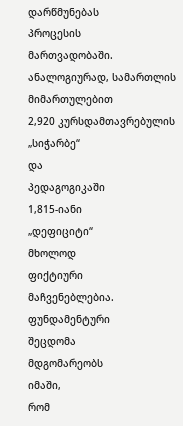დარწმუნებას
პროცესის
მართვადობაში.
ანალოგიურად, სამართლის მიმართულებით
2,920 კურსდამთავრებულის
„სიჭარბე“
და
პედაგოგიკაში
1,815-იანი
„დეფიციტი“
მხოლოდ
ფიქტიური
მაჩვენებლებია.
ფუნდამენტური
შეცდომა
მდგომარეობს
იმაში,
რომ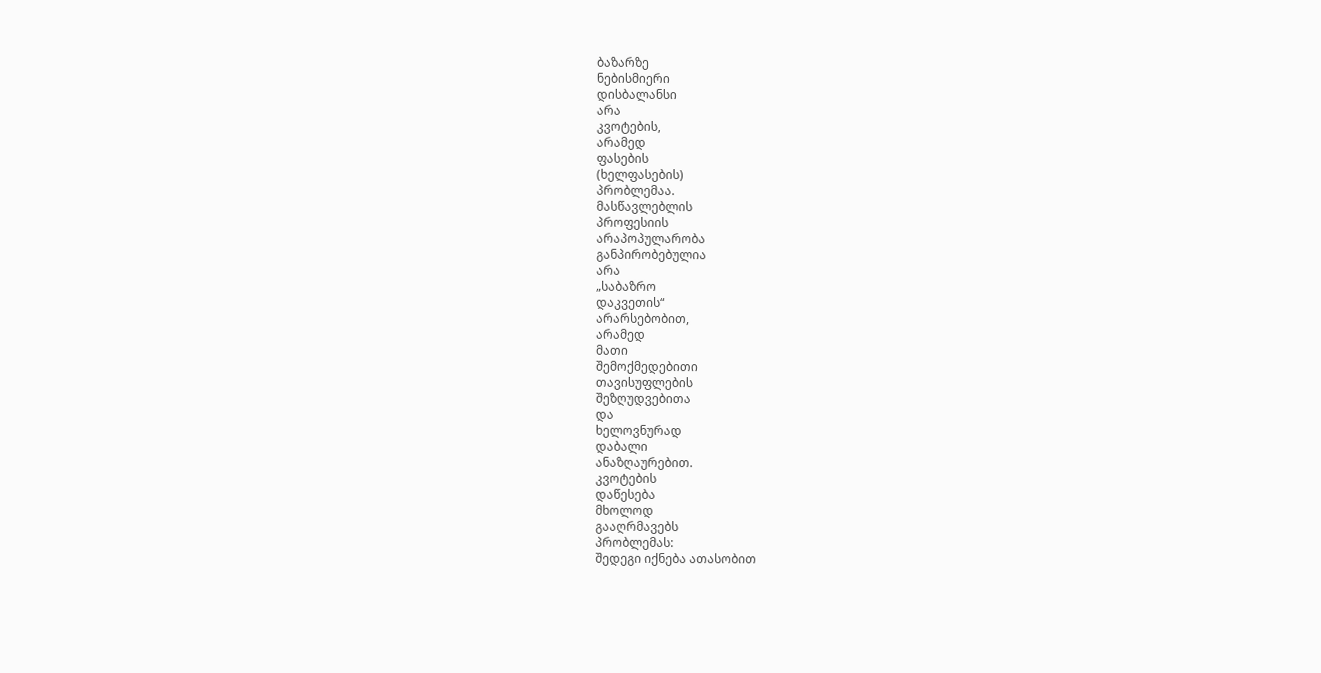ბაზარზე
ნებისმიერი
დისბალანსი
არა
კვოტების,
არამედ
ფასების
(ხელფასების)
პრობლემაა.
მასწავლებლის
პროფესიის
არაპოპულარობა
განპირობებულია
არა
„საბაზრო
დაკვეთის“
არარსებობით,
არამედ
მათი
შემოქმედებითი
თავისუფლების
შეზღუდვებითა
და
ხელოვნურად
დაბალი
ანაზღაურებით.
კვოტების
დაწესება
მხოლოდ
გააღრმავებს
პრობლემას:
შედეგი იქნება ათასობით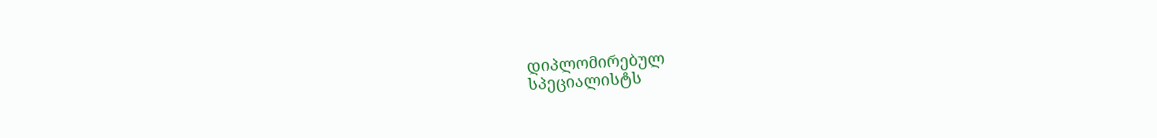დიპლომირებულ
სპეციალისტს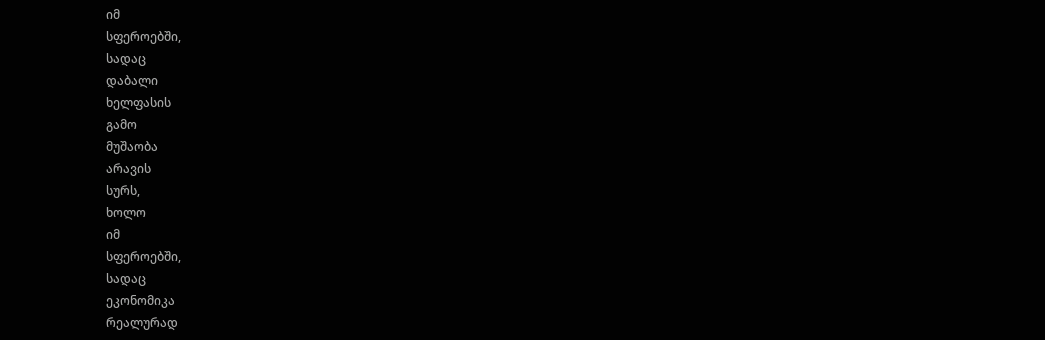იმ
სფეროებში,
სადაც
დაბალი
ხელფასის
გამო
მუშაობა
არავის
სურს,
ხოლო
იმ
სფეროებში,
სადაც
ეკონომიკა
რეალურად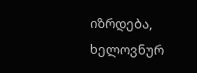იზრდება,
ხელოვნურ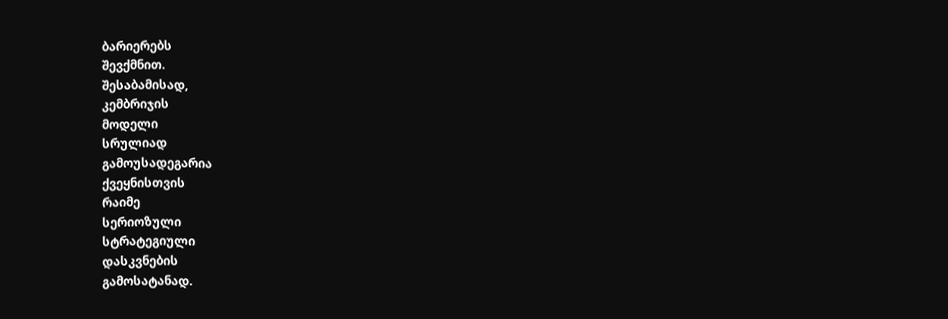ბარიერებს
შევქმნით.
შესაბამისად,
კემბრიჯის
მოდელი
სრულიად
გამოუსადეგარია
ქვეყნისთვის
რაიმე
სერიოზული
სტრატეგიული
დასკვნების
გამოსატანად.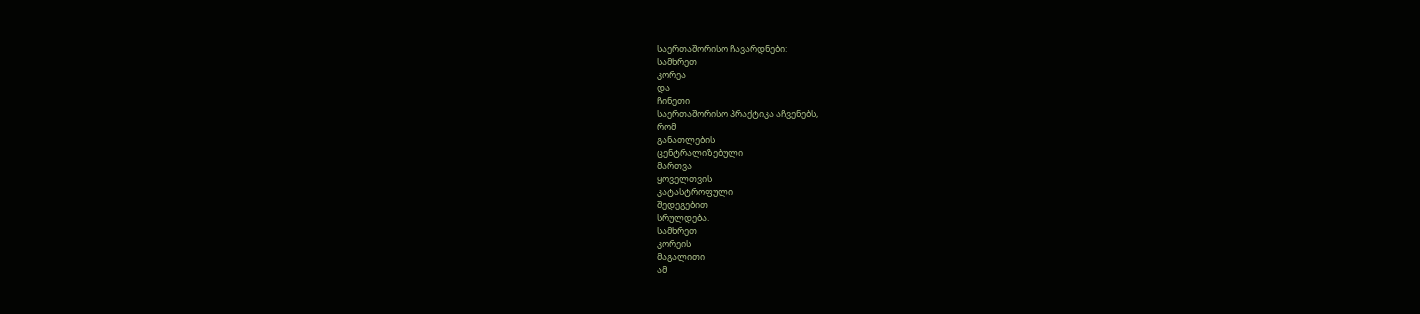საერთაშორისო ჩავარდნები:
სამხრეთ
კორეა
და
ჩინეთი
საერთაშორისო პრაქტიკა აჩვენებს,
რომ
განათლების
ცენტრალიზებული
მართვა
ყოველთვის
კატასტროფული
შედეგებით
სრულდება.
სამხრეთ
კორეის
მაგალითი
ამ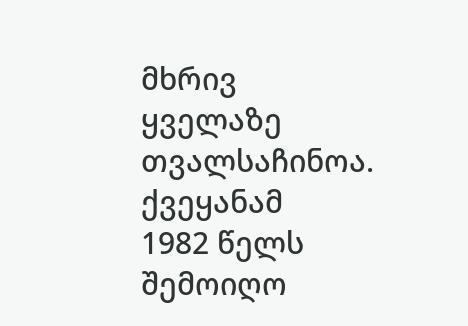მხრივ
ყველაზე
თვალსაჩინოა.
ქვეყანამ
1982 წელს
შემოიღო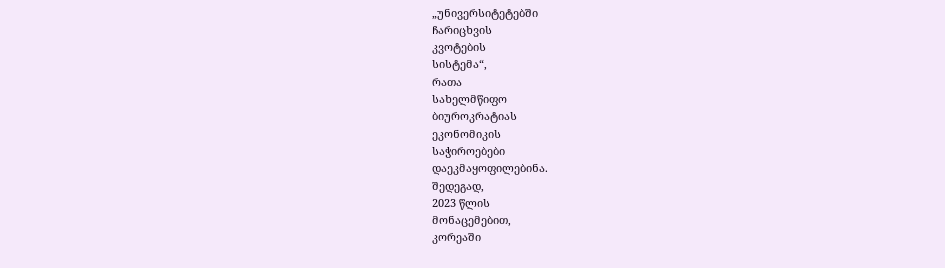„უნივერსიტეტებში
ჩარიცხვის
კვოტების
სისტემა“,
რათა
სახელმწიფო
ბიუროკრატიას
ეკონომიკის
საჭიროებები
დაეკმაყოფილებინა.
შედეგად,
2023 წლის
მონაცემებით,
კორეაში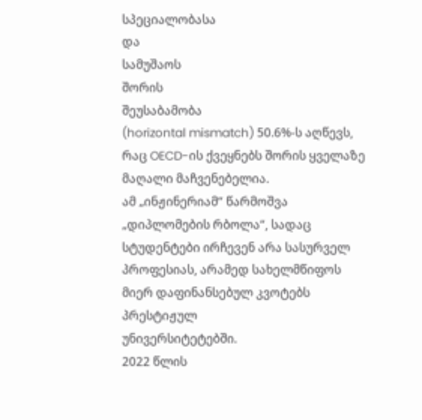სპეციალობასა
და
სამუშაოს
შორის
შეუსაბამობა
(horizontal mismatch) 50.6%-ს აღწევს, რაც OECD-ის ქვეყნებს შორის ყველაზე მაღალი მაჩვენებელია.
ამ „ინჟინერიამ“ წარმოშვა „დიპლომების რბოლა“, სადაც სტუდენტები ირჩევენ არა სასურველ პროფესიას, არამედ სახელმწიფოს მიერ დაფინანსებულ კვოტებს პრესტიჟულ
უნივერსიტეტებში.
2022 წლის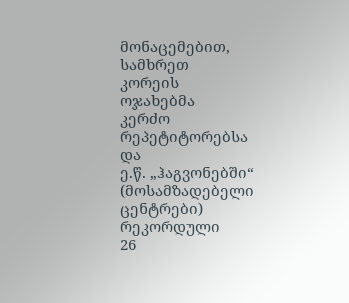მონაცემებით,
სამხრეთ
კორეის
ოჯახებმა
კერძო
რეპეტიტორებსა
და
ე.წ. „ჰაგვონებში“
(მოსამზადებელი
ცენტრები)
რეკორდული
26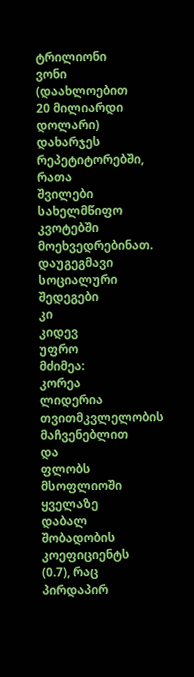ტრილიონი
ვონი
(დაახლოებით
20 მილიარდი
დოლარი)
დახარჯეს
რეპეტიტორებში,
რათა
შვილები
სახელმწიფო
კვოტებში
მოეხვედრებინათ.
დაუგეგმავი
სოციალური
შედეგები
კი
კიდევ
უფრო
მძიმეა:
კორეა
ლიდერია
თვითმკვლელობის
მაჩვენებლით
და
ფლობს
მსოფლიოში
ყველაზე
დაბალ
შობადობის
კოეფიციენტს
(0.7), რაც
პირდაპირ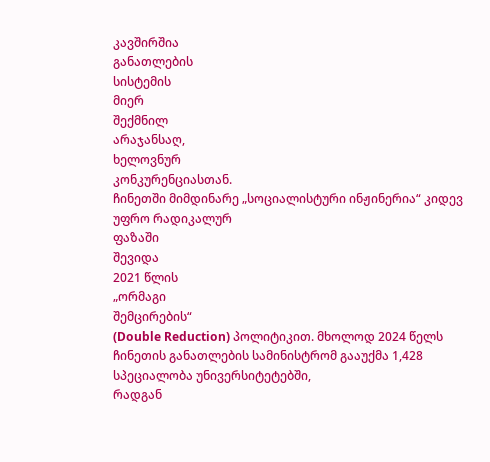კავშირშია
განათლების
სისტემის
მიერ
შექმნილ
არაჯანსაღ,
ხელოვნურ
კონკურენციასთან.
ჩინეთში მიმდინარე „სოციალისტური ინჟინერია“ კიდევ უფრო რადიკალურ
ფაზაში
შევიდა
2021 წლის
„ორმაგი
შემცირების“
(Double Reduction) პოლიტიკით. მხოლოდ 2024 წელს ჩინეთის განათლების სამინისტრომ გააუქმა 1,428 სპეციალობა უნივერსიტეტებში,
რადგან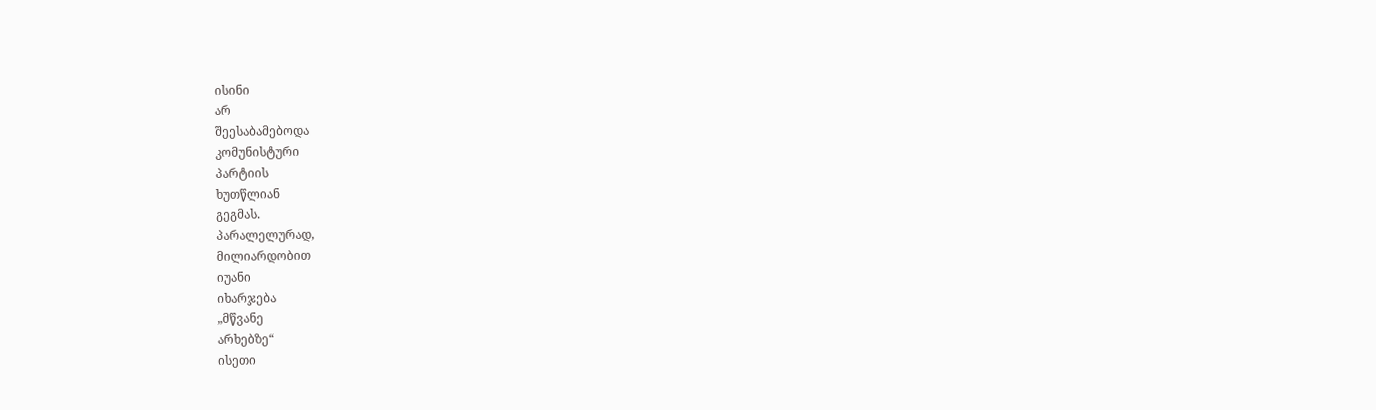ისინი
არ
შეესაბამებოდა
კომუნისტური
პარტიის
ხუთწლიან
გეგმას.
პარალელურად,
მილიარდობით
იუანი
იხარჯება
„მწვანე
არხებზე“
ისეთი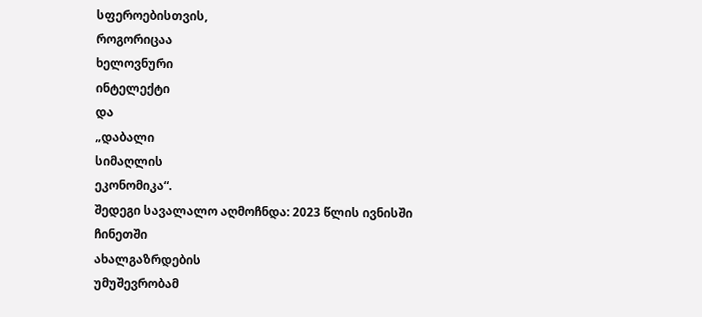სფეროებისთვის,
როგორიცაა
ხელოვნური
ინტელექტი
და
„დაბალი
სიმაღლის
ეკონომიკა“.
შედეგი სავალალო აღმოჩნდა: 2023 წლის ივნისში
ჩინეთში
ახალგაზრდების
უმუშევრობამ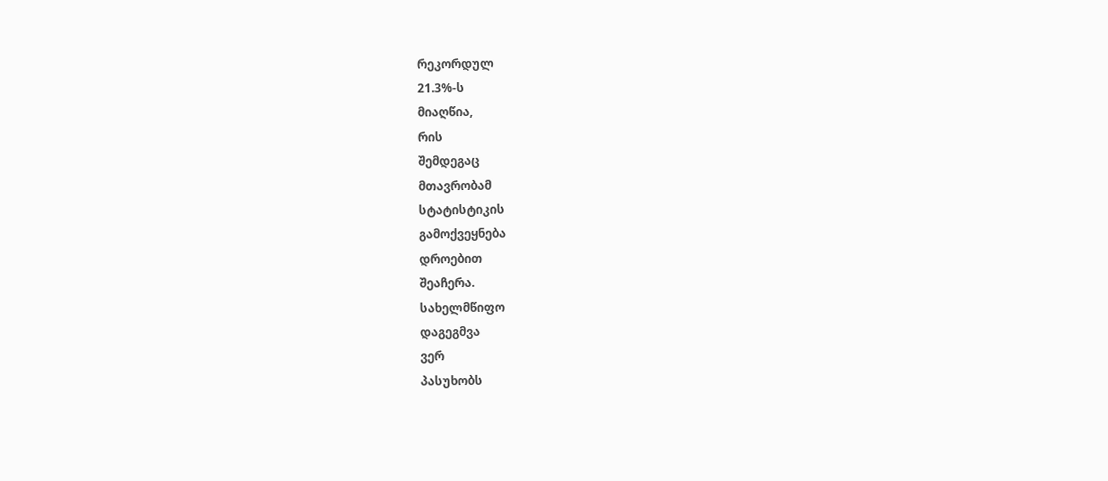რეკორდულ
21.3%-ს
მიაღწია,
რის
შემდეგაც
მთავრობამ
სტატისტიკის
გამოქვეყნება
დროებით
შეაჩერა.
სახელმწიფო
დაგეგმვა
ვერ
პასუხობს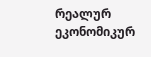რეალურ
ეკონომიკურ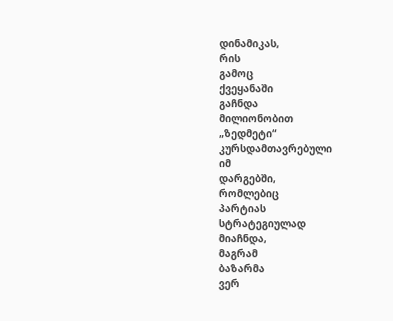დინამიკას,
რის
გამოც
ქვეყანაში
გაჩნდა
მილიონობით
„ზედმეტი“
კურსდამთავრებული
იმ
დარგებში,
რომლებიც
პარტიას
სტრატეგიულად
მიაჩნდა,
მაგრამ
ბაზარმა
ვერ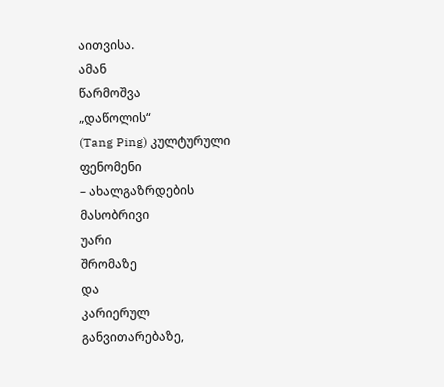აითვისა.
ამან
წარმოშვა
„დაწოლის“
(Tang Ping) კულტურული
ფენომენი
– ახალგაზრდების
მასობრივი
უარი
შრომაზე
და
კარიერულ
განვითარებაზე,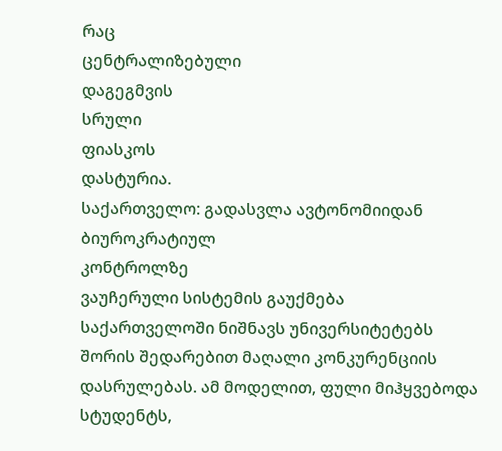რაც
ცენტრალიზებული
დაგეგმვის
სრული
ფიასკოს
დასტურია.
საქართველო: გადასვლა ავტონომიიდან
ბიუროკრატიულ
კონტროლზე
ვაუჩერული სისტემის გაუქმება საქართველოში ნიშნავს უნივერსიტეტებს შორის შედარებით მაღალი კონკურენციის დასრულებას. ამ მოდელით, ფული მიჰყვებოდა სტუდენტს,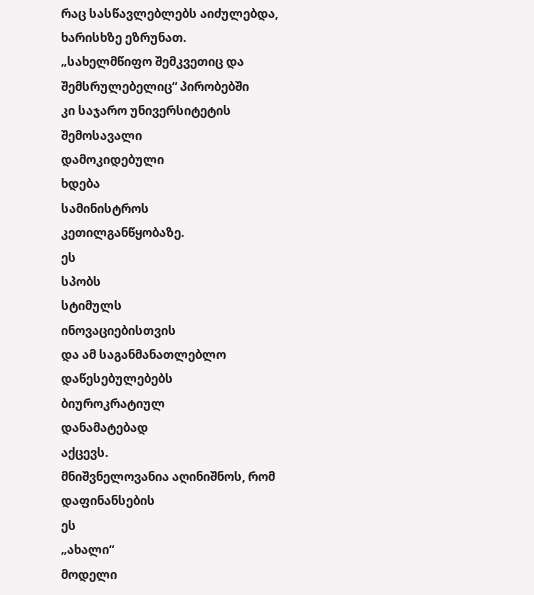რაც სასწავლებლებს აიძულებდა, ხარისხზე ეზრუნათ.
„სახელმწიფო შემკვეთიც და შემსრულებელიც“ პირობებში
კი საჯარო უნივერსიტეტის
შემოსავალი
დამოკიდებული
ხდება
სამინისტროს
კეთილგანწყობაზე.
ეს
სპობს
სტიმულს
ინოვაციებისთვის
და ამ საგანმანათლებლო
დაწესებულებებს
ბიუროკრატიულ
დანამატებად
აქცევს.
მნიშვნელოვანია აღინიშნოს, რომ დაფინანსების
ეს
„ახალი“
მოდელი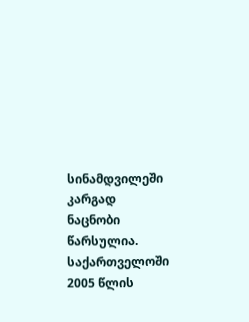სინამდვილეში
კარგად
ნაცნობი
წარსულია.
საქართველოში
2005 წლის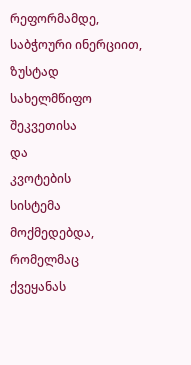რეფორმამდე, საბჭოური ინერციით, ზუსტად
სახელმწიფო
შეკვეთისა
და
კვოტების
სისტემა
მოქმედებდა,
რომელმაც
ქვეყანას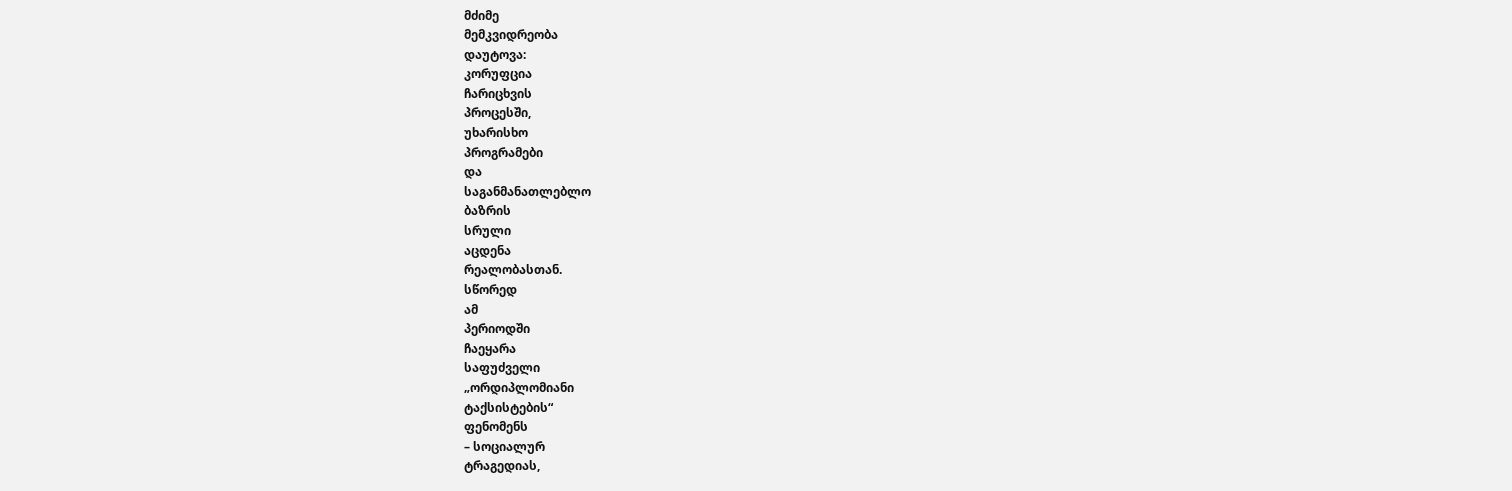მძიმე
მემკვიდრეობა
დაუტოვა:
კორუფცია
ჩარიცხვის
პროცესში,
უხარისხო
პროგრამები
და
საგანმანათლებლო
ბაზრის
სრული
აცდენა
რეალობასთან.
სწორედ
ამ
პერიოდში
ჩაეყარა
საფუძველი
„ორდიპლომიანი
ტაქსისტების“
ფენომენს
– სოციალურ
ტრაგედიას,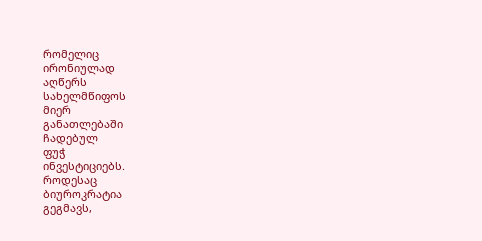რომელიც
ირონიულად
აღწერს
სახელმწიფოს
მიერ
განათლებაში
ჩადებულ
ფუჭ
ინვესტიციებს.
როდესაც
ბიუროკრატია
გეგმავს,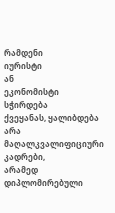რამდენი
იურისტი
ან
ეკონომისტი
სჭირდება
ქვეყანას, ყალიბდება არა
მაღალკვალიფიციური
კადრები,
არამედ
დიპლომირებული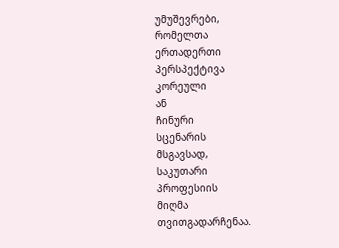უმუშევრები,
რომელთა
ერთადერთი
პერსპექტივა
კორეული
ან
ჩინური
სცენარის
მსგავსად,
საკუთარი
პროფესიის
მიღმა
თვითგადარჩენაა.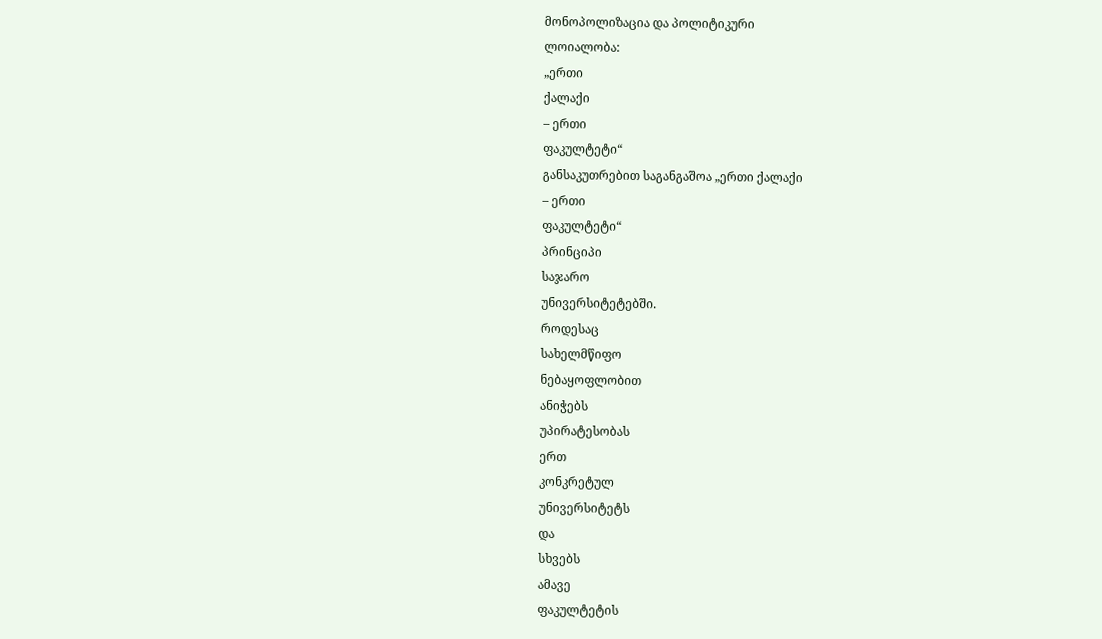მონოპოლიზაცია და პოლიტიკური
ლოიალობა:
„ერთი
ქალაქი
– ერთი
ფაკულტეტი“
განსაკუთრებით საგანგაშოა „ერთი ქალაქი
– ერთი
ფაკულტეტი“
პრინციპი
საჯარო
უნივერსიტეტებში.
როდესაც
სახელმწიფო
ნებაყოფლობით
ანიჭებს
უპირატესობას
ერთ
კონკრეტულ
უნივერსიტეტს
და
სხვებს
ამავე
ფაკულტეტის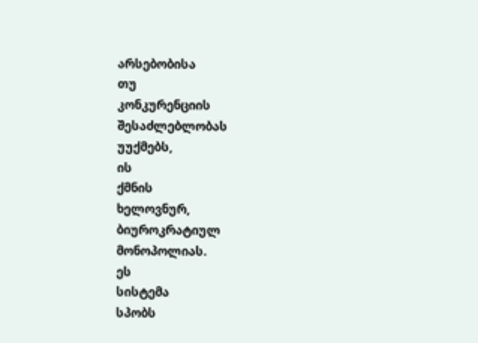არსებობისა
თუ
კონკურენციის
შესაძლებლობას
უუქმებს,
ის
ქმნის
ხელოვნურ,
ბიუროკრატიულ
მონოპოლიას.
ეს
სისტემა
სპობს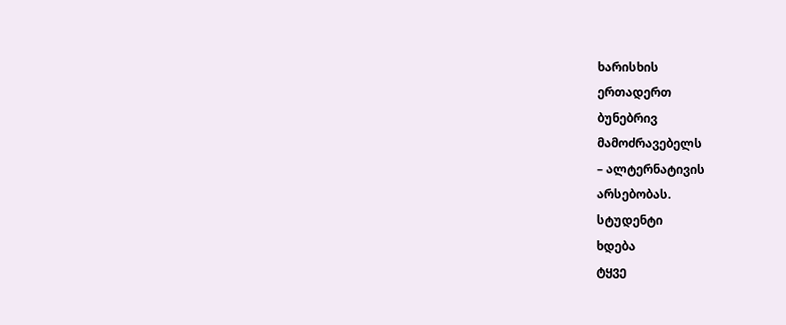ხარისხის
ერთადერთ
ბუნებრივ
მამოძრავებელს
– ალტერნატივის
არსებობას.
სტუდენტი
ხდება
ტყვე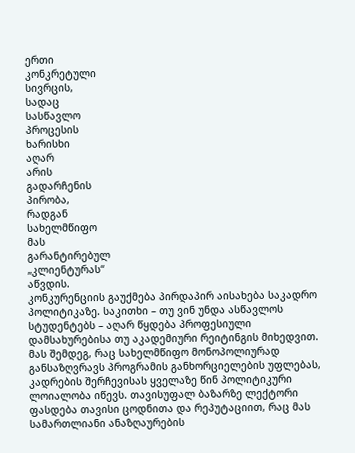ერთი
კონკრეტული
სივრცის,
სადაც
სასწავლო
პროცესის
ხარისხი
აღარ
არის
გადარჩენის
პირობა,
რადგან
სახელმწიფო
მას
გარანტირებულ
„კლიენტურას“
აწვდის.
კონკურენციის გაუქმება პირდაპირ აისახება საკადრო პოლიტიკაზე. საკითხი – თუ ვინ უნდა ასწავლოს სტუდენტებს – აღარ წყდება პროფესიული დამსახურებისა თუ აკადემიური რეიტინგის მიხედვით. მას შემდეგ, რაც სახელმწიფო მონოპოლიურად განსაზღვრავს პროგრამის განხორციელების უფლებას, კადრების შერჩევისას ყველაზე წინ პოლიტიკური ლოიალობა იწევს. თავისუფალ ბაზარზე ლექტორი ფასდება თავისი ცოდნითა და რეპუტაციით, რაც მას სამართლიანი ანაზღაურების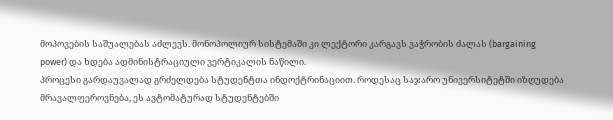მოპოვების საშუალებას აძლევს. მონოპოლიურ სისტემაში კი ლექტორი კარგავს ვაჭრობის ძალას (bargaining power) და ხდება ადმინისტრაციული ვერტიკალის ნაწილი.
პროცესი გარდაუვალად გრძელდება სტუდენტთა ინდოქტრინაციით. როდესაც საჯარო უნივერსიტეტში იზღუდება მრავალფეროვნება, ეს ავტომატურად სტუდენტებში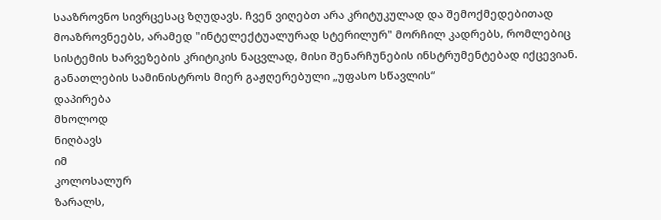სააზროვნო სივრცესაც ზღუდავს. ჩვენ ვიღებთ არა კრიტუკულად და შემოქმედებითად მოაზროვნეებს, არამედ "ინტელექტუალურად სტერილურ" მორჩილ კადრებს, რომლებიც სისტემის ხარვეზების კრიტიკის ნაცვლად, მისი შენარჩუნების ინსტრუმენტებად იქცევიან.
განათლების სამინისტროს მიერ გაჟღერებული „უფასო სწავლის“
დაპირება
მხოლოდ
ნიღბავს
იმ
კოლოსალურ
ზარალს,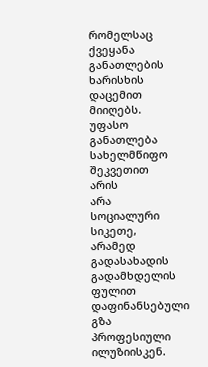რომელსაც
ქვეყანა
განათლების
ხარისხის
დაცემით
მიიღებს.
უფასო
განათლება
სახელმწიფო
შეკვეთით
არის
არა
სოციალური
სიკეთე,
არამედ
გადასახადის
გადამხდელის
ფულით
დაფინანსებული
გზა
პროფესიული
ილუზიისკენ.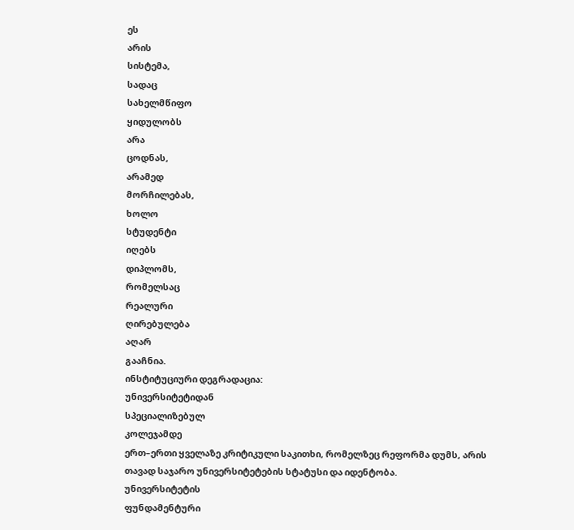ეს
არის
სისტემა,
სადაც
სახელმწიფო
ყიდულობს
არა
ცოდნას,
არამედ
მორჩილებას,
ხოლო
სტუდენტი
იღებს
დიპლომს,
რომელსაც
რეალური
ღირებულება
აღარ
გააჩნია.
ინსტიტუციური დეგრადაცია:
უნივერსიტეტიდან
სპეციალიზებულ
კოლეჯამდე
ერთ–ერთი ყველაზე კრიტიკული საკითხი, რომელზეც რეფორმა დუმს, არის თავად საჯარო უნივერსიტეტების სტატუსი და იდენტობა.
უნივერსიტეტის
ფუნდამენტური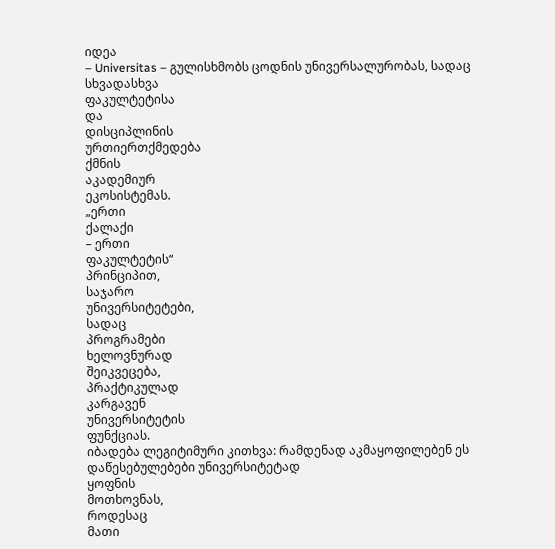იდეა
– Universitas – გულისხმობს ცოდნის უნივერსალურობას, სადაც სხვადასხვა
ფაკულტეტისა
და
დისციპლინის
ურთიერთქმედება
ქმნის
აკადემიურ
ეკოსისტემას.
„ერთი
ქალაქი
– ერთი
ფაკულტეტის“
პრინციპით,
საჯარო
უნივერსიტეტები,
სადაც
პროგრამები
ხელოვნურად
შეიკვეცება,
პრაქტიკულად
კარგავენ
უნივერსიტეტის
ფუნქციას.
იბადება ლეგიტიმური კითხვა: რამდენად აკმაყოფილებენ ეს დაწესებულებები უნივერსიტეტად
ყოფნის
მოთხოვნას,
როდესაც
მათი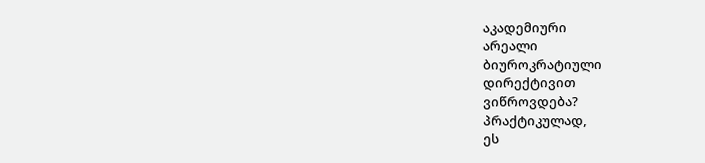აკადემიური
არეალი
ბიუროკრატიული
დირექტივით
ვიწროვდება?
პრაქტიკულად,
ეს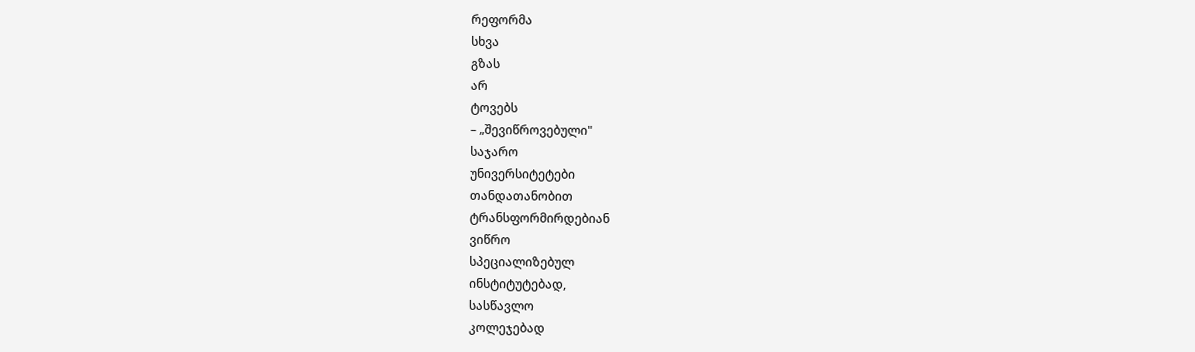რეფორმა
სხვა
გზას
არ
ტოვებს
– „შევიწროვებული"
საჯარო
უნივერსიტეტები
თანდათანობით
ტრანსფორმირდებიან
ვიწრო
სპეციალიზებულ
ინსტიტუტებად,
სასწავლო
კოლეჯებად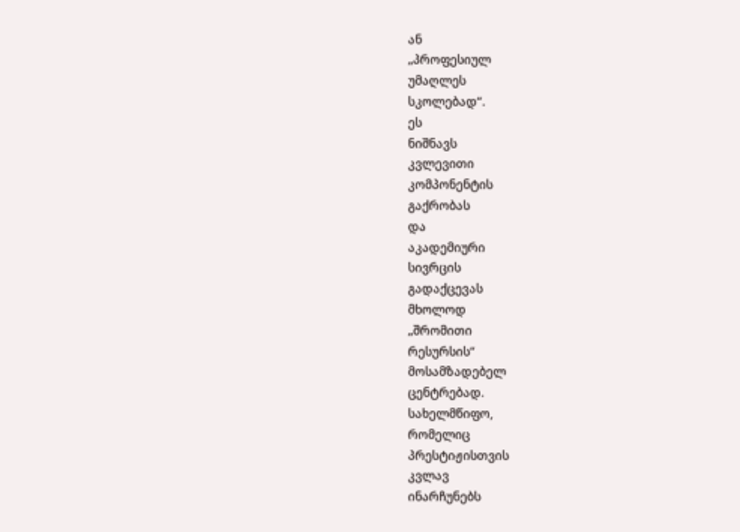ან
„პროფესიულ
უმაღლეს
სკოლებად“.
ეს
ნიშნავს
კვლევითი
კომპონენტის
გაქრობას
და
აკადემიური
სივრცის
გადაქცევას
მხოლოდ
„შრომითი
რესურსის“
მოსამზადებელ
ცენტრებად.
სახელმწიფო,
რომელიც
პრესტიჟისთვის
კვლავ
ინარჩუნებს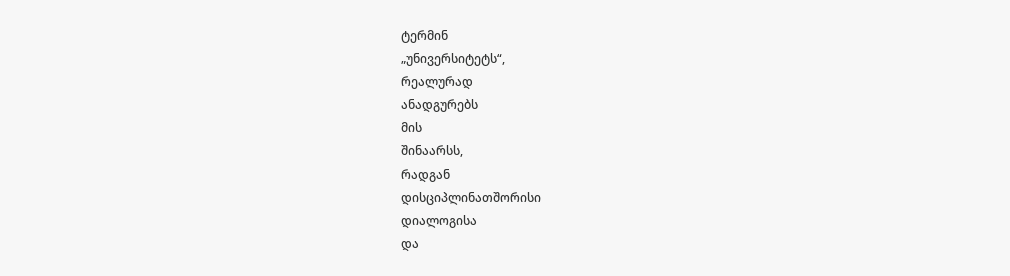ტერმინ
„უნივერსიტეტს“,
რეალურად
ანადგურებს
მის
შინაარსს,
რადგან
დისციპლინათშორისი
დიალოგისა
და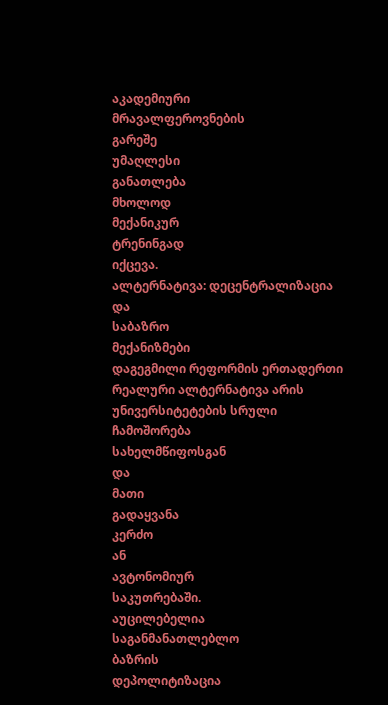აკადემიური
მრავალფეროვნების
გარეშე
უმაღლესი
განათლება
მხოლოდ
მექანიკურ
ტრენინგად
იქცევა.
ალტერნატივა: დეცენტრალიზაცია
და
საბაზრო
მექანიზმები
დაგეგმილი რეფორმის ერთადერთი რეალური ალტერნატივა არის უნივერსიტეტების სრული ჩამოშორება
სახელმწიფოსგან
და
მათი
გადაყვანა
კერძო
ან
ავტონომიურ
საკუთრებაში.
აუცილებელია
საგანმანათლებლო
ბაზრის
დეპოლიტიზაცია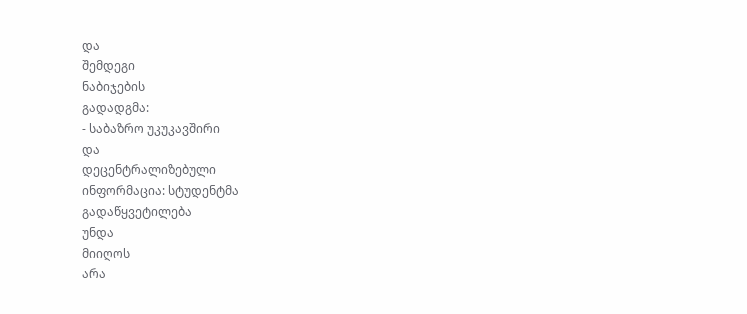და
შემდეგი
ნაბიჯების
გადადგმა:
- საბაზრო უკუკავშირი
და
დეცენტრალიზებული
ინფორმაცია: სტუდენტმა
გადაწყვეტილება
უნდა
მიიღოს
არა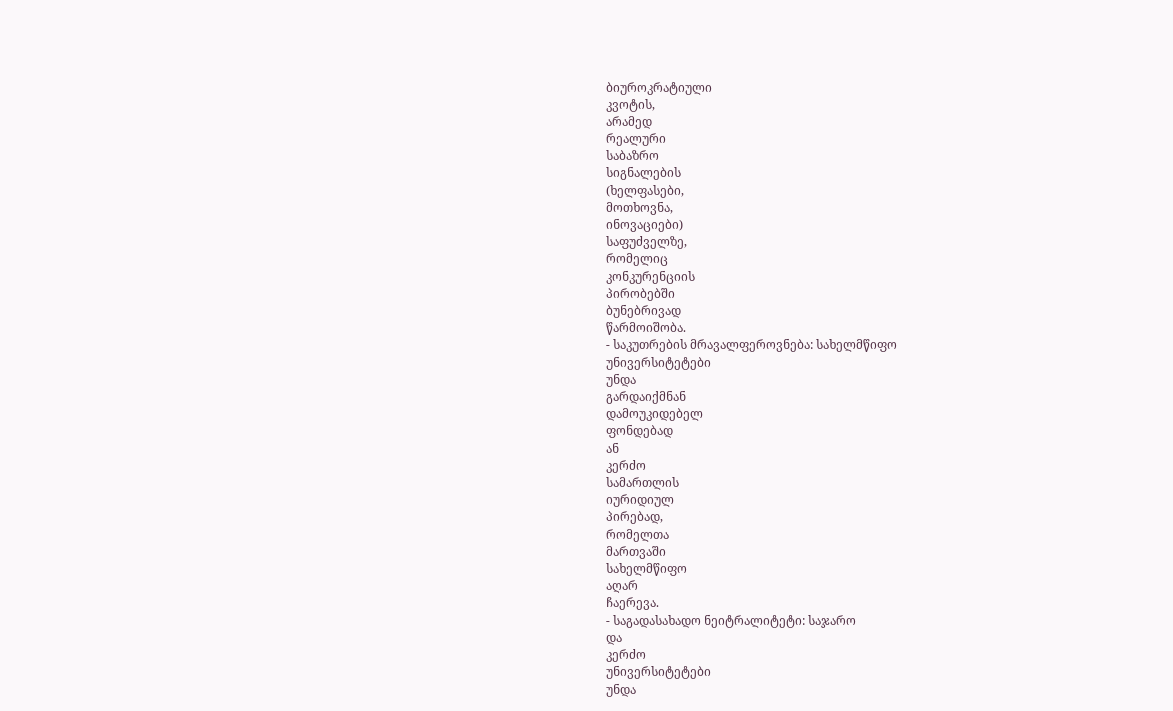ბიუროკრატიული
კვოტის,
არამედ
რეალური
საბაზრო
სიგნალების
(ხელფასები,
მოთხოვნა,
ინოვაციები)
საფუძველზე,
რომელიც
კონკურენციის
პირობებში
ბუნებრივად
წარმოიშობა.
- საკუთრების მრავალფეროვნება: სახელმწიფო
უნივერსიტეტები
უნდა
გარდაიქმნან
დამოუკიდებელ
ფონდებად
ან
კერძო
სამართლის
იურიდიულ
პირებად,
რომელთა
მართვაში
სახელმწიფო
აღარ
ჩაერევა.
- საგადასახადო ნეიტრალიტეტი: საჯარო
და
კერძო
უნივერსიტეტები
უნდა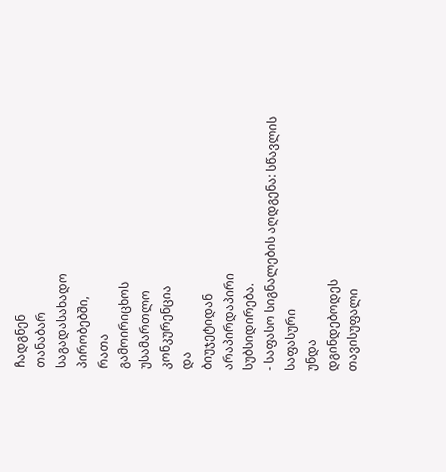ჩადგნენ
თანაბარ
საგადასახადო
პირობებში,
რათა
გამოირიცხოს
უსამართლო
კონკურენცია
და
ბიუჯეტიდან
არაპირდაპირი
სუბსიდირება.
- საფასო სიგნალების აღდგენა: სწავლის
საფასური
უნდა
დგინდებოდეს
თავისუფალი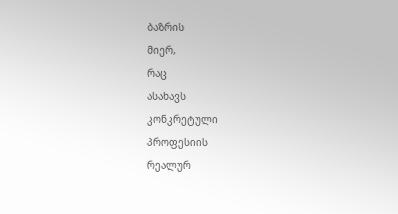ბაზრის
მიერ,
რაც
ასახავს
კონკრეტული
პროფესიის
რეალურ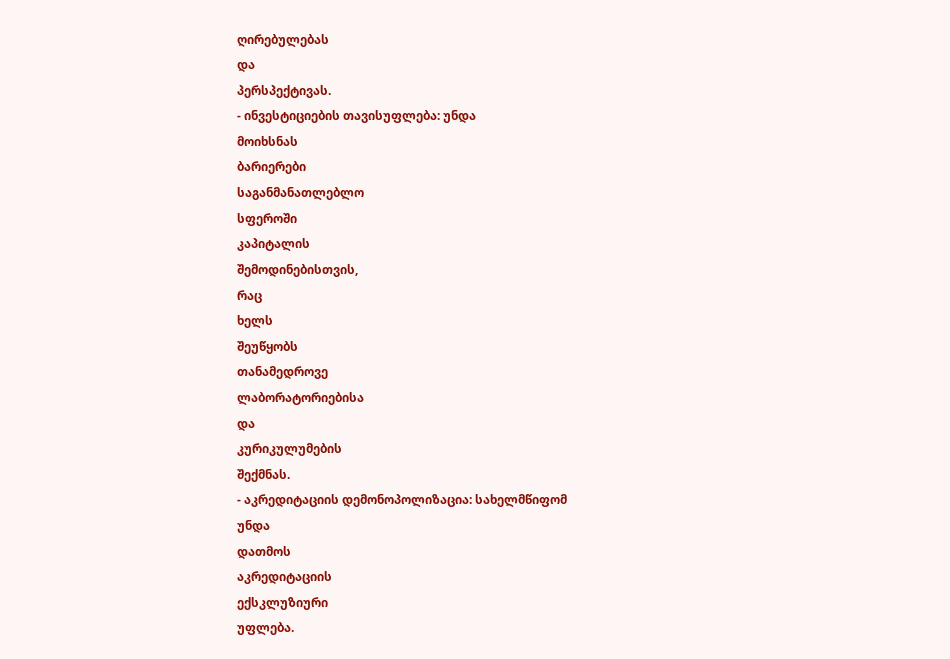ღირებულებას
და
პერსპექტივას.
- ინვესტიციების თავისუფლება: უნდა
მოიხსნას
ბარიერები
საგანმანათლებლო
სფეროში
კაპიტალის
შემოდინებისთვის,
რაც
ხელს
შეუწყობს
თანამედროვე
ლაბორატორიებისა
და
კურიკულუმების
შექმნას.
- აკრედიტაციის დემონოპოლიზაცია: სახელმწიფომ
უნდა
დათმოს
აკრედიტაციის
ექსკლუზიური
უფლება.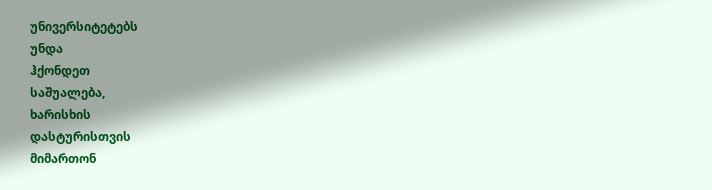უნივერსიტეტებს
უნდა
ჰქონდეთ
საშუალება,
ხარისხის
დასტურისთვის
მიმართონ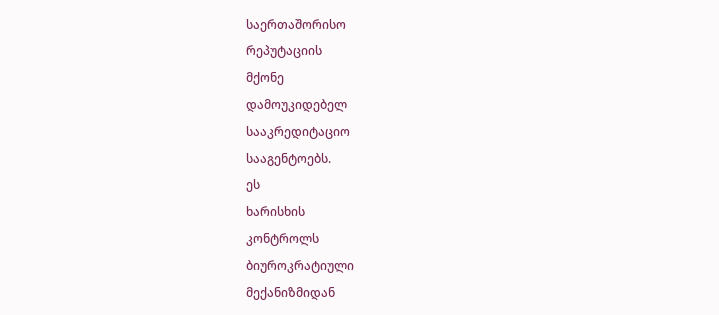საერთაშორისო
რეპუტაციის
მქონე
დამოუკიდებელ
სააკრედიტაციო
სააგენტოებს.
ეს
ხარისხის
კონტროლს
ბიუროკრატიული
მექანიზმიდან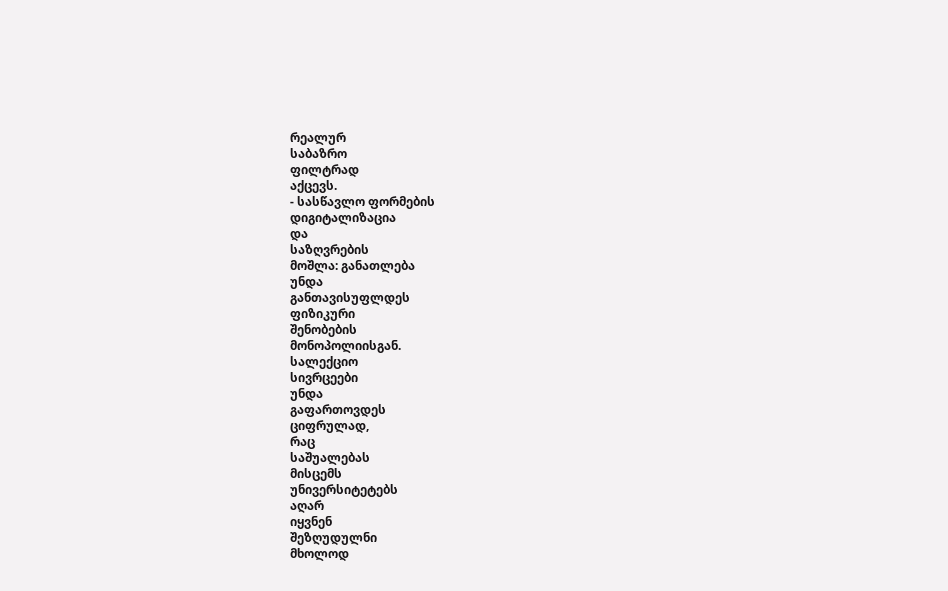რეალურ
საბაზრო
ფილტრად
აქცევს.
- სასწავლო ფორმების
დიგიტალიზაცია
და
საზღვრების
მოშლა: განათლება
უნდა
განთავისუფლდეს
ფიზიკური
შენობების
მონოპოლიისგან.
სალექციო
სივრცეები
უნდა
გაფართოვდეს
ციფრულად,
რაც
საშუალებას
მისცემს
უნივერსიტეტებს
აღარ
იყვნენ
შეზღუდულნი
მხოლოდ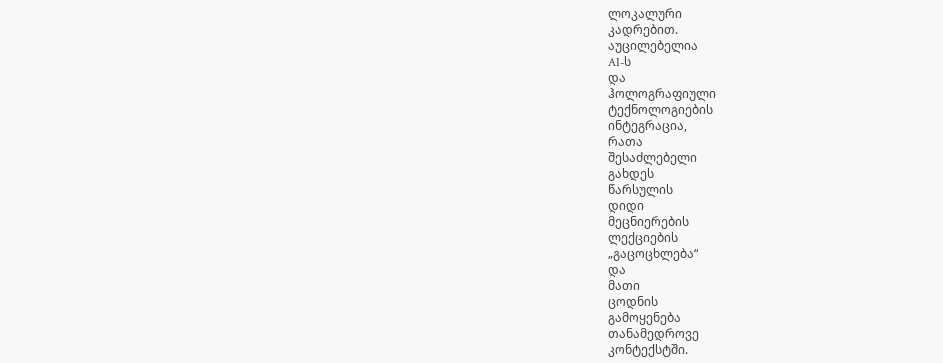ლოკალური
კადრებით.
აუცილებელია
AI-ს
და
ჰოლოგრაფიული
ტექნოლოგიების
ინტეგრაცია,
რათა
შესაძლებელი
გახდეს
წარსულის
დიდი
მეცნიერების
ლექციების
„გაცოცხლება“
და
მათი
ცოდნის
გამოყენება
თანამედროვე
კონტექსტში.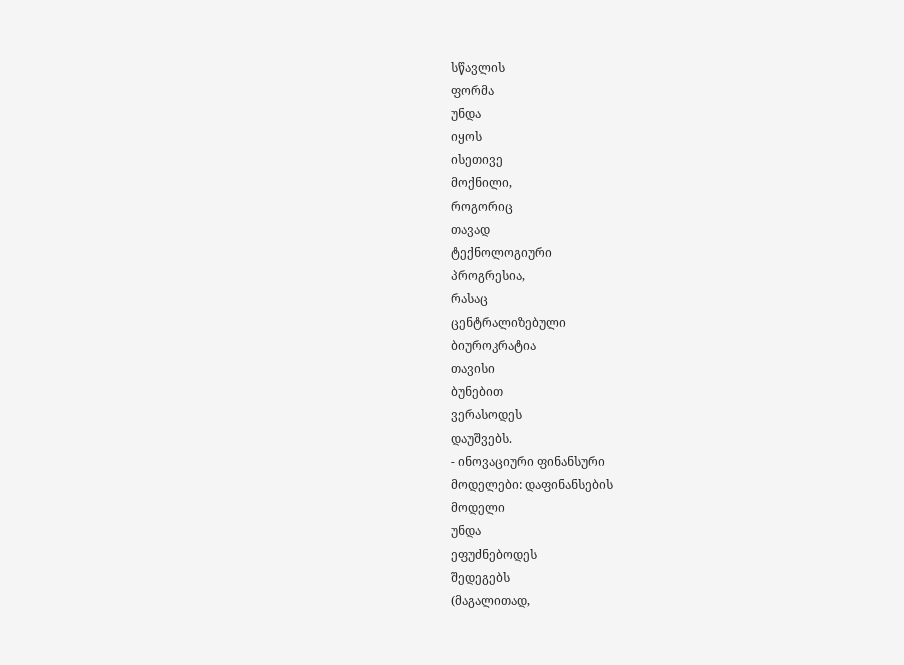სწავლის
ფორმა
უნდა
იყოს
ისეთივე
მოქნილი,
როგორიც
თავად
ტექნოლოგიური
პროგრესია,
რასაც
ცენტრალიზებული
ბიუროკრატია
თავისი
ბუნებით
ვერასოდეს
დაუშვებს.
- ინოვაციური ფინანსური
მოდელები: დაფინანსების
მოდელი
უნდა
ეფუძნებოდეს
შედეგებს
(მაგალითად,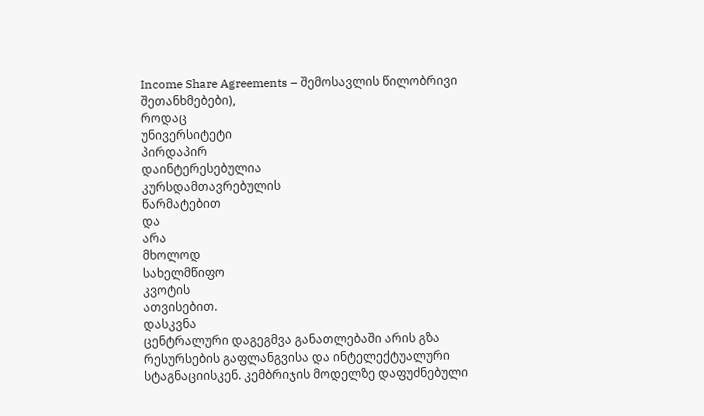Income Share Agreements – შემოსავლის წილობრივი შეთანხმებები),
როდაც
უნივერსიტეტი
პირდაპირ
დაინტერესებულია
კურსდამთავრებულის
წარმატებით
და
არა
მხოლოდ
სახელმწიფო
კვოტის
ათვისებით.
დასკვნა
ცენტრალური დაგეგმვა განათლებაში არის გზა რესურსების გაფლანგვისა და ინტელექტუალური სტაგნაციისკენ. კემბრიჯის მოდელზე დაფუძნებული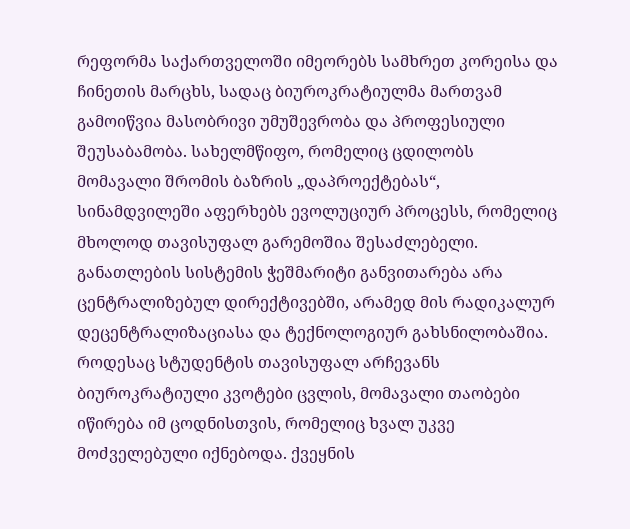რეფორმა საქართველოში იმეორებს სამხრეთ კორეისა და ჩინეთის მარცხს, სადაც ბიუროკრატიულმა მართვამ გამოიწვია მასობრივი უმუშევრობა და პროფესიული შეუსაბამობა. სახელმწიფო, რომელიც ცდილობს მომავალი შრომის ბაზრის „დაპროექტებას“, სინამდვილეში აფერხებს ევოლუციურ პროცესს, რომელიც მხოლოდ თავისუფალ გარემოშია შესაძლებელი.
განათლების სისტემის ჭეშმარიტი განვითარება არა ცენტრალიზებულ დირექტივებში, არამედ მის რადიკალურ დეცენტრალიზაციასა და ტექნოლოგიურ გახსნილობაშია. როდესაც სტუდენტის თავისუფალ არჩევანს ბიუროკრატიული კვოტები ცვლის, მომავალი თაობები იწირება იმ ცოდნისთვის, რომელიც ხვალ უკვე მოძველებული იქნებოდა. ქვეყნის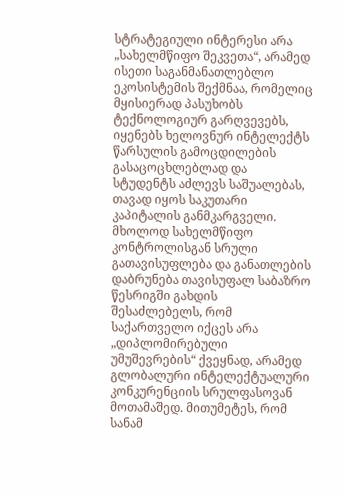სტრატეგიული ინტერესი არა „სახელმწიფო შეკვეთა“, არამედ ისეთი საგანმანათლებლო ეკოსისტემის შექმნაა, რომელიც მყისიერად პასუხობს ტექნოლოგიურ გარღვევებს, იყენებს ხელოვნურ ინტელექტს წარსულის გამოცდილების გასაცოცხლებლად და სტუდენტს აძლევს საშუალებას, თავად იყოს საკუთარი კაპიტალის განმკარგველი.
მხოლოდ სახელმწიფო კონტროლისგან სრული გათავისუფლება და განათლების დაბრუნება თავისუფალ საბაზრო წესრიგში გახდის შესაძლებელს, რომ საქართველო იქცეს არა „დიპლომირებული უმუშევრების“ ქვეყნად, არამედ გლობალური ინტელექტუალური კონკურენციის სრულფასოვან მოთამაშედ. მითუმეტეს, რომ სანამ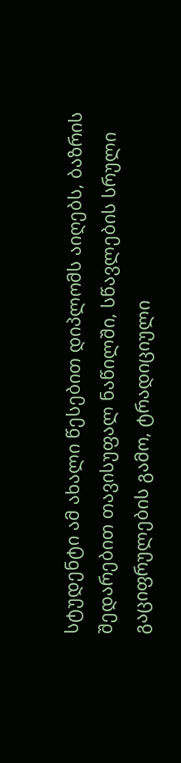სტუდენტი ამ ახალი წესებით დიპლომს აიღებს, ბაზრის შედარებით თავისუფალ ნაწილში, სწავლების სრული გაციფრულების გამო, ტრადიციული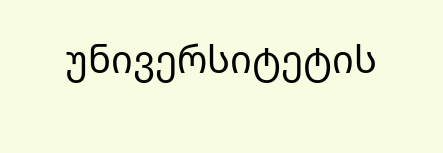უნივერსიტეტის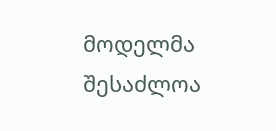მოდელმა შესაძლოა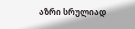აზრი სრულიად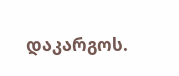დაკარგოს.